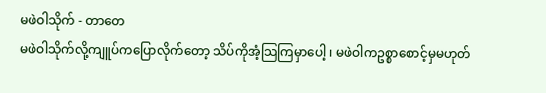မဖဲဝါသိုက် - တာတေ
မဖဲဝါသိုက်လို့ကျူပ်ကပြောလိုက်တော့ သိပ်ကိုအံ့သြကြမှာပေါ့ ၊ မဖဲဝါကဥစ္စာစောင့်မှမဟုတ်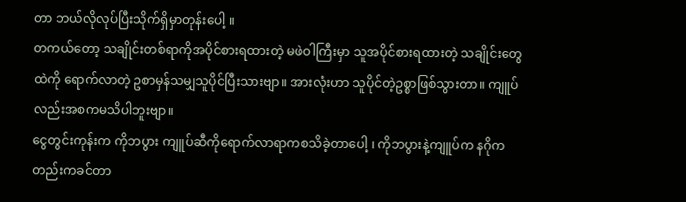တာ ဘယ်လိုလုပ်ပြီးသိုက်ရှိမှာတုန်းပေါ့ ။
တကယ်တော့ သချိုင်းတစ်ရာကိုအပိုင်စားရထားတဲ့ မဖဲဝါကြီးမှာ သူအပိုင်စားရထားတဲ့ သချိုင်းတွေထဲကို ရောက်လာတဲ့ ဥစာမှန်သမျှသူပိုင်ပြီးသားဗျာ။ အားလုံးဟာ သူပိုင်တဲ့ဥစ္စာဖြစ်သွားတာ။ ကျူပ်လည်းအစကမသိပါဘူးဗျာ။
ငွေတွင်းကုန်းက ကိုဘပွား ကျူပ်ဆီကိုရောက်လာရာကစသိခဲ့တာပေါ့ ၊ ကိုဘပွားနဲ့ကျူပ်က နဂိုကတည်းကခင်တာ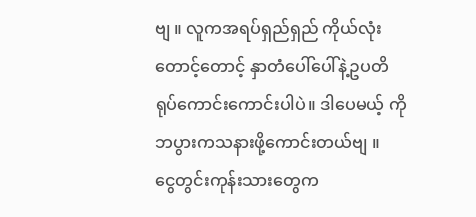ဗျ ။ လူကအရပ်ရှည်ရှည် ကိုယ်လုံးတောင့်တောင့် နှာတံပေါ်ပေါ်နဲ့ဥပတိရုပ်ကောင်းကောင်းပါပဲ။ ဒါပေမယ့် ကိုဘပွားကသနားဖို့ကောင်းတယ်ဗျ ။
ငွေတွင်းကုန်းသားတွေက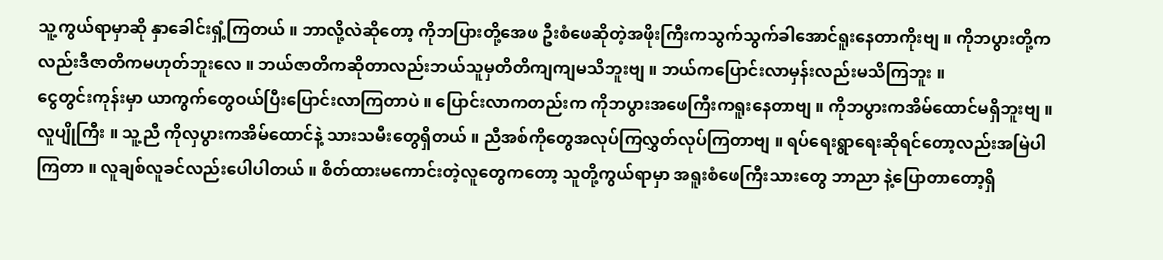သူ့ကွယ်ရာမှာဆို နှာခေါင်းရှံ့ကြတယ် ။ ဘာလို့လဲဆိုတော့ ကိုဘပြားတို့အေဖ ဦးစံဖေဆိုတဲ့အဖိုးကြီးကသွက်သွက်ခါအောင်ရူးနေတာကိုးဗျ ။ ကိုဘပွားတို့ကလည်းဒီဇာတိကမဟုတ်ဘူးလေ ။ ဘယ်ဇာတိကဆိုတာလည်းဘယ်သူမှတိတိကျကျမသိဘူးဗျ ။ ဘယ်ကပြောင်းလာမှန်းလည်းမသိကြဘူး ။
ငွေတွင်းကုန်းမှာ ယာကွက်တွေဝယ်ပြီးပြောင်းလာကြတာပဲ ။ ပြောင်းလာကတည်းက ကိုဘပွားအဖေကြီးကရူးနေတာဗျ ။ ကိုဘပွားကအိမ်ထောင်မရှိဘူးဗျ ။ လူပျိုကြီး ။ သူ့ညီ ကိုလှပွားကအိမ်ထောင်နဲ့ သားသမီးတွေရှိတယ် ။ ညီအစ်ကိုတွေအလုပ်ကြလွှတ်လုပ်ကြတာဗျ ။ ရပ်ရေးရွာရေးဆိုရင်တော့လည်းအမြဲပါကြတာ ။ လူချစ်လူခင်လည်းပေါပါတယ် ။ စိတ်ထားမကောင်းတဲ့လူတွေကတော့ သူတို့ကွယ်ရာမှာ အရူးစံဖေကြီးသားတွေ ဘာညာ နဲ့ပြောတာတော့ရှိ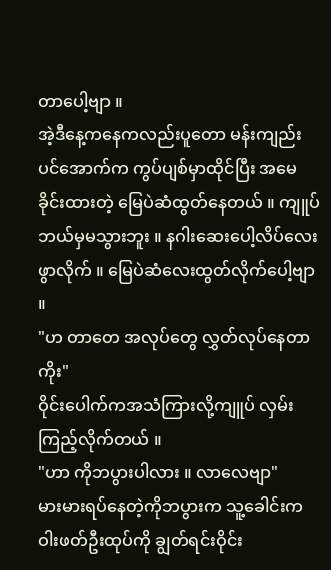တာပေါ့ဗျာ ။
အဲ့ဒီနေ့ကနေကလည်းပူတော မန်းကျည်းပင်အောက်က ကွပ်ပျစ်မှာထိုင်ပြီး အမေခိုင်းထားတဲ့ မြေပဲဆံထွတ်နေတယ် ။ ကျူပ်ဘယ်မှမသွားဘူး ။ နဂါးဆေးပေါ့လိပ်လေးဖွာလိုက် ။ မြေပဲဆံလေးထွတ်လိုက်ပေါ့ဗျာ ။
"ဟ တာတေ အလုပ်တွေ လွှတ်လုပ်နေတာကိုး"
ဝိုင်းပေါက်ကအသံကြားလို့ကျူပ် လှမ်းကြည့်လိုက်တယ် ။
"ဟာ ကိုဘပွားပါလား ။ လာလေဗျာ"
မားမားရပ်နေတဲ့ကိုဘပွားက သူ့ခေါင်းက ဝါးဖတ်ဦးထုပ်ကို ချွတ်ရင်းဝိုင်း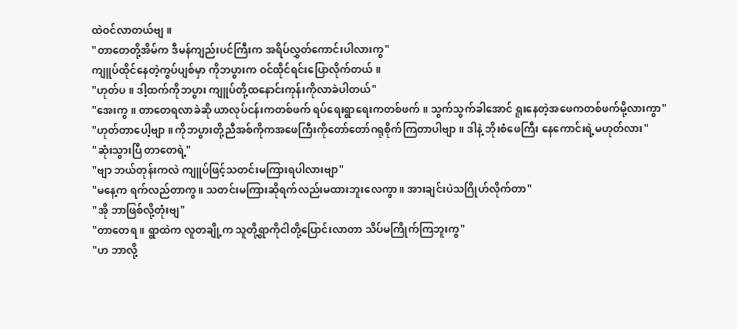ထဲဝင်လာတယ်ဗျ ။
"တာတေတို့အိမ်က ဒီမန်ကျည်းပင်ကြီးက အရိပ်လွှတ်ကောင်းပါလားကွ"
ကျူပ်ထိုင်နေတဲ့ကွပ်ပျစ်မှာ ကိုဘပွားက ဝင်ထိုင်ရင်းပြောလိုက်တယ် ။
"ဟုတ်ပ ။ ဒါ့ထက်ကိုဘပွား ကျူပ်တို့ထနောင်းကုန်းကိုလာခဲပါတယ်"
"အေးကွ ။ တာတေရလာခဲဆို ယာလုပ်ငန်းကတစ်ဖက် ရပ်ရေးရွာရေးကတစ်ဖက် ။ သွက်သွက်ခါအောင် ရူးနေတဲ့အဖေကတစ်ဖက်မို့လားကွာ"
"ဟုတ်တာပေါ့ဗျာ ။ ကိုဘပွားတို့ညီအစ်ကိုကအဖေကြီးကိုတော်တော်ဂရုစိုက်ကြတာပါဗျာ ။ ဒါနဲ့ ဘိုးစံဖေကြီး နေကောင်းရဲ့မဟုတ်လား"
"ဆုံးသွားပြီ တာတေရဲ့"
"ဗျာ ဘယ်တုန်းကလဲ ကျူပ်ဖြင့်သတင်းမကြားရပါလားဗျာ"
"မနေ့က ရက်လည်တာကွ ။ သတင်းမကြားဆိုရက်လည်းမထားဘူးလေကွာ ။ အားချင်းပဲသဂြိုဟ်လိုက်တာ"
"အို ဘာဖြစ်လို့တုံးဗျ"
"တာတေရ ။ ရွာထဲက လူတချို့က သူတို့ရွာကိုငါတို့ပြောင်းလာတာ သိပ်မကြိုက်ကြဘူးကွ"
"ဟ ဘာလို့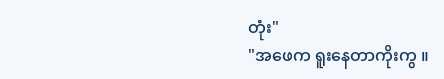တုံး"
"အဖေက ရူးနေတာကိုးကွ ။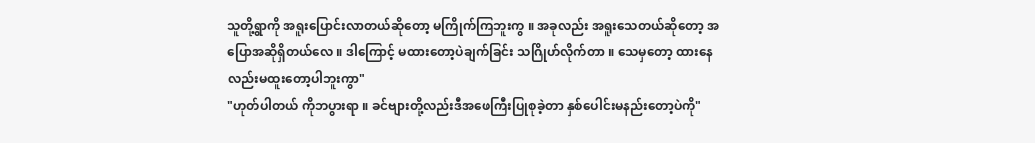သူတို့ရွာကို အရူးပြောင်းလာတယ်ဆိုတော့ မကြိုက်ကြဘူးကွ ။ အခုလည်း အရူးသေတယ်ဆိုတော့ အပြောအဆိုရှိတယ်လေ ။ ဒါကြောင့် မထားတော့ပဲချက်ခြင်း သဂြိုဟ်လိုက်တာ ။ သေမှတော့ ထားနေလည်းမထူးတော့ပါဘူးကွာ"
"ဟုတ်ပါတယ် ကိုဘပွားရာ ။ ခင်ဗျားတို့လည်းဒီအဖေကြီးပြုစုခဲ့တာ နှစ်ပေါင်းမနည်းတော့ပဲကို"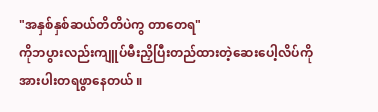"အနှစ်နှစ်ဆယ်တိတိပဲကွ တာတေရ"
ကိုဘပွားလည်းကျူပ်မီးညှိပြီးတည်ထားတဲ့ဆေးပေါ့လိပ်ကိုအားပါးတရဖွာနေတယ် ။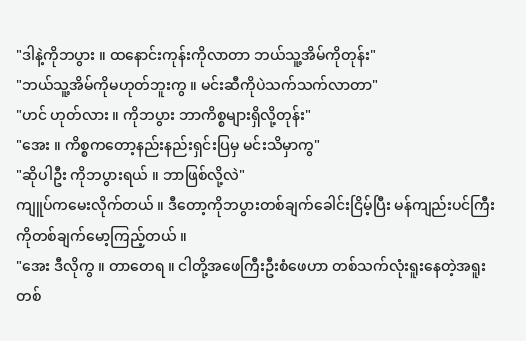"ဒါနဲ့ကိုဘပွား ။ ထနောင်းကုန်းကိုလာတာ ဘယ်သူ့အိမ်ကိုတုန်း"
"ဘယ်သူ့အိမ်ကိုမဟုတ်ဘူးကွ ။ မင်းဆီကိုပဲသက်သက်လာတာ"
"ဟင် ဟုတ်လား ။ ကိုဘပွား ဘာကိစ္စများရှိလို့တုန်း"
"အေး ။ ကိစ္စကတော့နည်းနည်းရှင်းပြမှ မင်းသိမှာကွ"
"ဆိုပါဦး ကိုဘပွားရယ် ။ ဘာဖြစ်လို့လဲ"
ကျူပ်ကမေးလိုက်တယ် ။ ဒီတော့ကိုဘပွားတစ်ချက်ခေါင်းငြိမ့်ပြီး မန်ကျည်းပင်ကြီးကိုတစ်ချက်မော့ကြည့်တယ် ။
"အေး ဒီလိုကွ ။ တာတေရ ။ ငါတို့အဖေကြီးဦးစံဖေဟာ တစ်သက်လုံးရူးနေတဲ့အရူးတစ်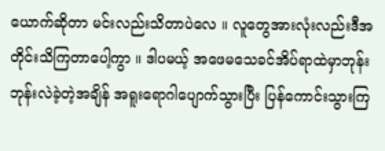ယောက်ဆိုတာ မင်းလည်းသိတာပဲလေ ။ လူတွေအားလုံးလည်းဒီအတိုင်းသိကြတာပေါ့ကွာ ။ ဒါပမယ့် အဖေမသေခင်အိပ်ရာထဲမှာဘုန်းဘုန်းလဲခဲ့တဲ့အချိန် အရူးရောဂါပျောက်သွားပြီး ပြန်ကောင်းသွားကြ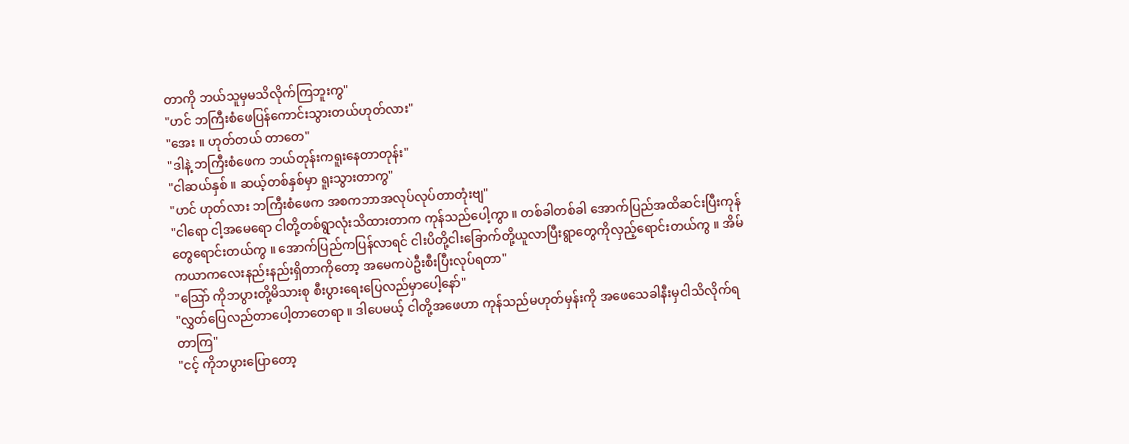တာကို ဘယ်သူမှမသိလိုက်ကြဘူးကွ"
"ဟင် ဘကြီးစံဖေပြန်ကောင်းသွားတယ်ဟုတ်လား"
"အေး ။ ဟုတ်တယ် တာတေ"
"ဒါနဲ့ ဘကြီးစံဖေက ဘယ်တုန်းကရူးနေတာတုန်း"
"ငါဆယ်နှစ် ။ ဆယ့်တစ်နှစ်မှာ ရူးသွားတာကွ"
"ဟင် ဟုတ်လား ဘကြီးစံဖေက အစကဘာအလုပ်လုပ်တာတုံးဗျ"
"ငါရော ငါ့အမေရော ငါတို့တစ်ရွာလုံးသိထားတာက ကုန်သည်ပေါ့ကွာ ။ တစ်ခါတစ်ခါ အောက်ပြည်အထိဆင်းပြီးကုန်တွေရောင်းတယ်ကွ ။ အောက်ပြည်ကပြန်လာရင် ငါးပိတို့ငါးခြောက်တို့ယူလာပြီးရွာတွေကိုလှည့်ရောင်းတယ်ကွ ။ အိမ်ကယာကလေးနည်းနည်းရှိတာကိုတော့ အမေကပဲဦးစီးပြီးလုပ်ရတာ"
"သြော် ကိုဘပွားတို့မိသားစု စီးပွားရေးပြေလည်မှာပေါ့နော်"
"လွှတ်ပြေလည်တာပေါ့တာတေရာ ။ ဒါပေမယ့် ငါတို့အဖေဟာ ကုန်သည်မဟုတ်မှန်းကို အဖေသေခါနီးမှငါသိလိုက်ရတာကြ"
"ငင့် ကိုဘပွားပြောတော့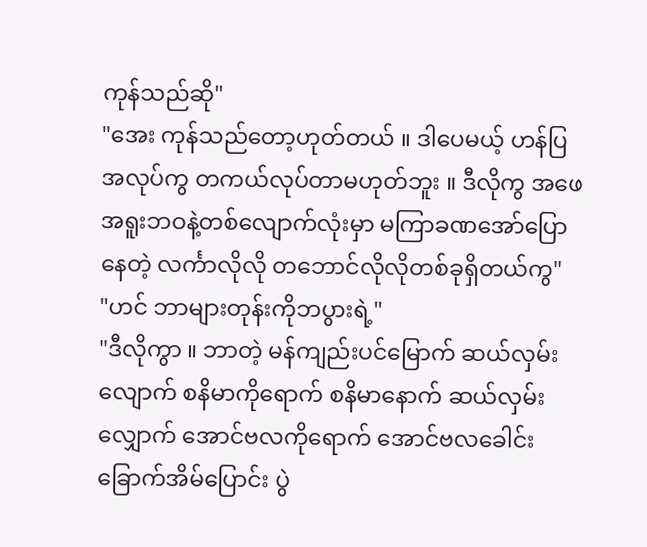ကုန်သည်ဆို"
"အေး ကုန်သည်တော့ဟုတ်တယ် ။ ဒါပေမယ့် ဟန်ပြအလုပ်ကွ တကယ်လုပ်တာမဟုတ်ဘူး ။ ဒီလိုကွ အဖေအရူးဘဝနဲ့တစ်လျောက်လုံးမှာ မကြာခဏအော်ပြောနေတဲ့ လင်္ကာလိုလို တဘောင်လိုလိုတစ်ခုရှိတယ်ကွ"
"ဟင် ဘာများတုန်းကိုဘပွားရဲ့"
"ဒီလိုကွာ ။ ဘာတဲ့ မန်ကျည်းပင်မြောက် ဆယ်လှမ်းလျောက် စနိမာကိုရောက် စနိမာနောက် ဆယ်လှမ်းလျှောက် အောင်ဗလကိုရောက် အောင်ဗလခေါင်း ခြောက်အိမ်ပြောင်း ပွဲ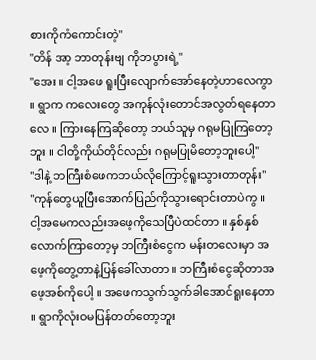စားကိုကံကောင်းတဲ့"
"တိန် အာ့ ဘာတုန်းဗျ ကိုဘပွားရဲ့"
"အေး ။ ငါ့အဖေ ရူးပြီးလျောက်အော်နေတဲ့ဟာလေကွာ ။ ရွာက ကလေးတွေ အကုန်လုံးတောင်အလွတ်ရနေတာလေ ။ ကြားနေကြဆိုတော့ ဘယ်သူမှ ဂရုမပြုကြတော့ဘူး ။ ငါတို့ကိုယ်တိုင်လည်း ဂရုမပြုမိတော့ဘူးပေါ့"
"ဒါနဲ့ ဘကြီးစံဖေကဘယ်လိုကြောင့်ရူးသွားတာတုန်း"
"ကုန်တွေယူပြီးအောက်ပြည်ကိုသွားရောင်းတာပဲကွ ။ ငါ့အမေကလည်းအဖေ့ကိုသေပြီပဲထင်တာ ။ နှစ်နှစ်လောက်ကြာတော့မှ ဘကြီးစံငွေက မန်းတလေးမှာ အဖေ့ကိုတွေ့တာနဲ့ပြန်ခေါ်လာတာ ။ ဘကြီးစံငွေဆိုတာအဖေ့အစ်ကိုပေါ့ ။ အဖေကသွက်သွက်ခါအောင်ရူးနေတာ ။ ရွာကိုလုံးဝမပြန်တတ်တော့ဘူး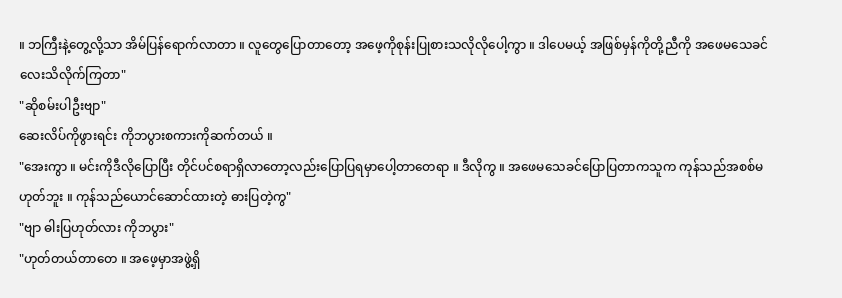။ ဘကြီးနဲ့တွေ့လို့သာ အိမ်ပြန်ရောက်လာတာ ။ လူတွေပြောတာတော့ အဖေ့ကိုစုန်းပြုစားသလိုလိုပေါ့ကွာ ။ ဒါပေမယ့် အဖြစ်မှန်ကိုတို့ညီကို အဖေမသေခင်လေးသိလိုက်ကြတာ"
"ဆိုစမ်းပါဦးဗျာ"
ဆေးလိပ်ကိုဖွားရင်း ကိုဘပွားစကားကိုဆက်တယ် ။
"အေးကွာ ။ မင်းကိုဒီလိုပြောပြီး တိုင်ပင်စရာရှိလာတော့လည်းပြောပြရမှာပေါ့တာတေရာ ။ ဒီလိုကွ ။ အဖေမသေခင်ပြောပြတာကသူက ကုန်သည်အစစ်မဟုတ်ဘူး ။ ကုန်သည်ယောင်ဆောင်ထားတဲ့ ဓားပြတဲ့ကွ"
"ဗျာ ဓါးပြဟုတ်လား ကိုဘပွား"
"ဟုတ်တယ်တာတေ ။ အဖေ့မှာအဖွဲ့ရှိ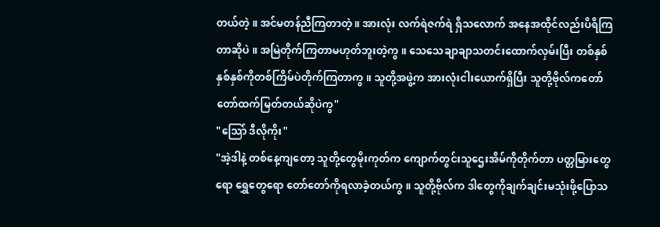တယ်တဲ့ ။ အင်မတန်ညီကြတာတဲ့ ။ အားလုံး လက်ရဲဇက်ရဲ ရှိသလောက် အနေအထိုင်လည်းပိရိကြတာဆိုပဲ ။ အမြဲတိုက်ကြတာမဟုတ်ဘူးတဲ့ကွ ။ သေသေချာချာသတင်းထောက်လှမ်းပြီး တစ်နှစ်နှစ်နှစ်ကိုတစ်ကြိမ်ပဲတိုက်ကြတာကွ ။ သူတို့အဖွဲ့က အားလုံးငါးယောက်ရှိပြီး သူတို့ဗိုလ်ကတော်တော်ထက်မြတ်တယ်ဆိုပဲကွ"
"သြော် ဒီလိုကိုး"
"အဲ့ဒါနဲ့ တစ်နေ့ကျတော့ သူတို့တွေမိုးကုတ်က ကျောက်တွင်းသူဌေးအိမ်ကိုတိုက်တာ ပတ္တမြားတွေရော ရွှေတွေရော တော်တော်ကိုရလာခဲ့တယ်ကွ ။ သူတို့ဗိုလ်က ဒါတွေကိုချက်ချင်းမသုံးဖို့ပြောသ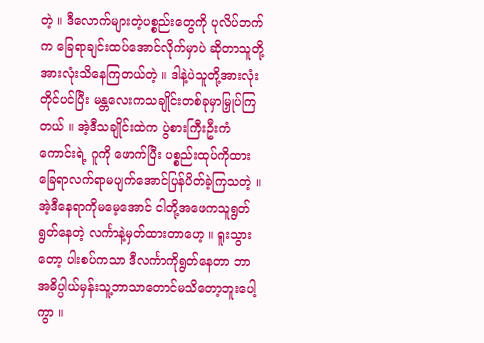တဲ့ ။ ဒီလောက်များတဲ့ပစ္စည်းတွေကို ပုလိပ်ဘက်က ခြေရာချင်းထပ်အောင်လိုက်မှာပဲ ဆိုတာသူတို့အားလုံးသိနေကြတယ်တဲ့ ။ ဒါနဲ့ပဲသူတို့အားလုံးတိုင်ပင်ပြီး မန္တလေးကသချိုင်းတစ်ခုမှာမြှုပ်ကြတယ် ။ အဲ့ဒီသချိုင်းထဲက ပွဲစားကြီးဦးကံကောင်းရဲ့ ဂူကို ဖောက်ပြီး ပစ္စည်းထုပ်ကိုထား ခြေရာလက်ရာမပျက်အောင်ပြန်ပိတ်ခဲ့ကြသတဲ့ ။ အဲ့ဒီနေရာကိုမမေ့အောင် ငါတို့အဖေကသူရွတ်ရွတ်နေတဲ့ လင်္ကာနဲ့မှတ်ထားတာဟေ့ ။ ရူးသွားတော့ ပါးစပ်ကသာ ဒီလင်္ကာကိုရွတ်နေတာ ဘာအဓိပ္ပါယ်မှန်းသူ့ဘာသာတောင်မသိတော့ဘူးပေါ့ကွာ ။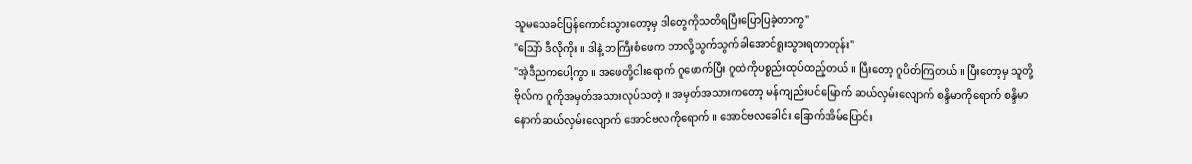သူမသေခင်ပြန်ကောင်းသွားတော့မှ ဒါတွေကိုသတိရပြီးပြောပြခဲ့တာကွ"
"သြော် ဒီလိုကိုး ။ ဒါနဲ့ ဘကြီးစံဖေက ဘာလို့သွက်သွက်ခါအောင်ရူးသွားရတာတုန်း"
"အဲ့ဒီညကပေါ့ကွာ ။ အဖေတို့ငါးရောက် ဂူဖောက်ပြီး ဂူထဲကိုပစ္စည်းထုပ်ထည့်တယ် ။ ပြီးတော့ ဂူပိတ်ကြတယ် ။ ပြီးတော့မှ သူတို့ဗိုလ်က ဂူကိုအမှတ်အသားလုပ်သတဲ့ ။ အမှတ်အသားကတော့ မန်ကျည်းပင်မြောက် ဆယ်လှမ်းလျောက် စန္ဒိမာကိုရောက် စန္ဒိမာနောက်ဆယ်လှမ်းလျောက် အောင်ဗလကိုရောက် ။ အောင်ဗလခေါင်း ခြောက်အိမ်ပြောင်း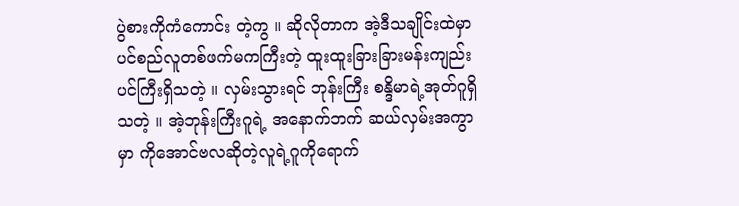ပွဲစားကိုကံကောင်း တဲ့ကွ ။ ဆိုလိုတာက အဲ့ဒီသချိုင်းထဲမှာပင်စည်လူတစ်ဖက်မကကြီးတဲ့ ထူးထူးခြားခြားမန်းကျည်းပင်ကြီးရှိသတဲ့ ။ လှမ်းသွားရင် ဘုန်းကြီး စန္ဒိမာရဲ့အုတ်ဂူရှိသတဲ့ ။ အဲ့ဘုန်းကြီးဂူရဲ့ အနောက်ဘက် ဆယ်လှမ်းအကွာမှာ ကိုအောင်ဗလဆိုတဲ့လူရဲ့ဂူကိုရောက်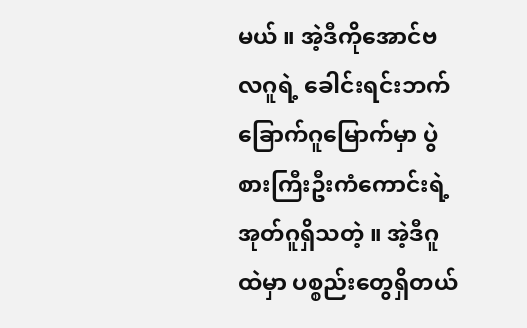မယ် ။ အဲ့ဒီကိုအောင်ဗလဂူရဲ့ ခေါင်းရင်းဘက် ခြောက်ဂူမြောက်မှာ ပွဲစားကြီးဦးကံကောင်းရဲ့ အုတ်ဂူရှိသတဲ့ ။ အဲ့ဒီဂူထဲမှာ ပစ္စည်းတွေရှိတယ်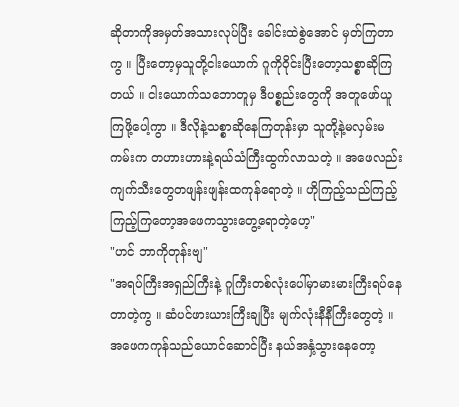ဆိုတာကိုအမှတ်အသားလုပ်ပြီး ခေါင်းထဲစွဲအောင် မှတ်ကြတာကွ ။ ပြီးတော့မှသူတို့ငါးယောက် ဂူကိုဝိုင်းပြီးတော့သစ္စာဆိုကြတယ် ။ ငါးယောက်သဘောတူမှ ဒီပစ္စည်းတွေကို အတူဖော်ယူကြဖို့ပေါ့ကွာ ။ ဒီလိုနဲ့သစ္စာဆိုနေကြတုန်းမှာ သူတို့နဲ့မလှမ်းမကမ်းက တဟားဟားနဲ့ရယ်သံကြီးထွက်လာသတဲ့ ။ အဖေလည်းကျက်သီးတွေတဖျန်းဖျန်းထကုန်ရောတဲ့ ။ ဟိုကြည့်သည်ကြည့် ကြည့်ကြတော့အဖေကသွားတွေ့ရောတဲ့ဟေ့"
"ဟင် ဘာကိုတုန်းဗျ"
"အရပ်ကြီးအရှည်ကြီးနဲ့ ဂူကြီးတစ်လုံးပေါ်မှာမားမားကြီးရပ်နေတာတဲ့ကွ ။ ဆံပင်ဖားယားကြီးချပြီး မျက်လုံးနီနီကြီးတွေတဲ့ ။ အဖေကကုန်သည်ယောင်ဆောင်ပြီး နယ်အနှံ့သွားနေတော့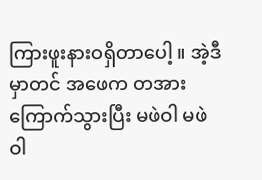ကြားဖူးနားဝရှိတာပေါ့ ။ အဲ့ဒီမှာတင် အဖေက တအားကြောက်သွားပြီး မဖဲဝါ မဖဲဝါ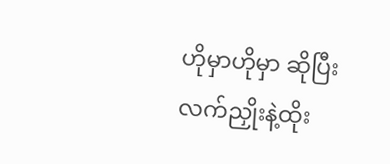ဟိုမှာဟိုမှာ ဆိုပြီး လက်ညှိုးနဲ့ထိုး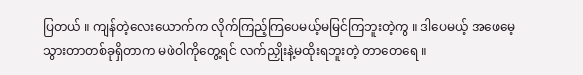ပြတယ် ။ ကျန်တဲ့လေးယောက်က လိုက်ကြည့်ကြပေမယ့်မမြင်ကြဘူးတဲ့ကွ ။ ဒါပေမယ့် အဖေမေ့သွားတာတစ်ခုရှိတာက မဖဲဝါကိုတွေ့ရင် လက်ညှိုးနဲ့မထိုးရဘူးတဲ့ တာတေရေ ။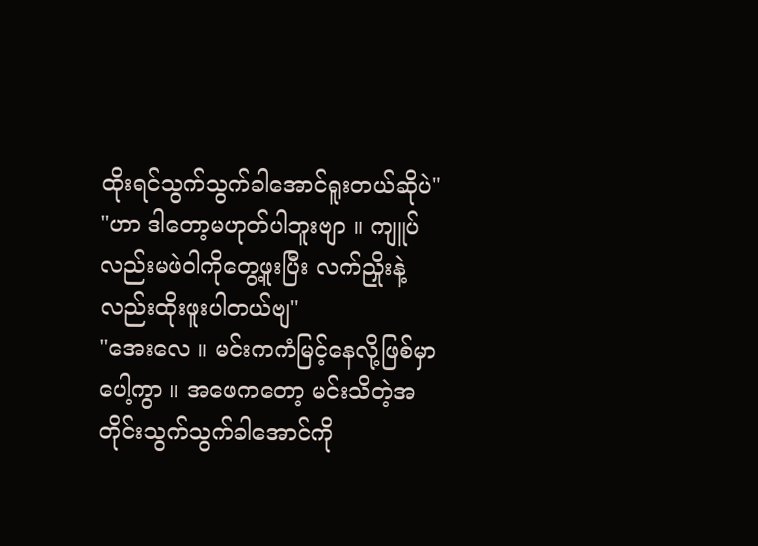ထိုးရင်သွက်သွက်ခါအောင်ရူးတယ်ဆိုပဲ"
"ဟာ ဒါတော့မဟုတ်ပါဘူးဗျာ ။ ကျူပ်လည်းမဖဲဝါကိုတွေ့ဖူးပြီး လက်ညှိုးနဲ့လည်းထိုးဖူးပါတယ်ဗျ"
"အေးလေ ။ မင်းကကံမြင့်နေလို့ဖြစ်မှာပေါ့ကွာ ။ အဖေကတော့ မင်းသိတဲ့အတိုင်းသွက်သွက်ခါအောင်ကို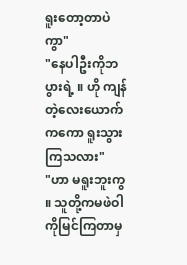ရူးတော့တာပဲကွာ"
"နေပါဦးကိုဘပွားရဲ့ ။ ဟို ကျန်တဲ့လေးယောက်ကကော ရူးသွားကြသလား"
"ဟာ မရူးဘူးကွ ။ သူတို့ကမဖဲဝါကိုမြင်ကြတာမှ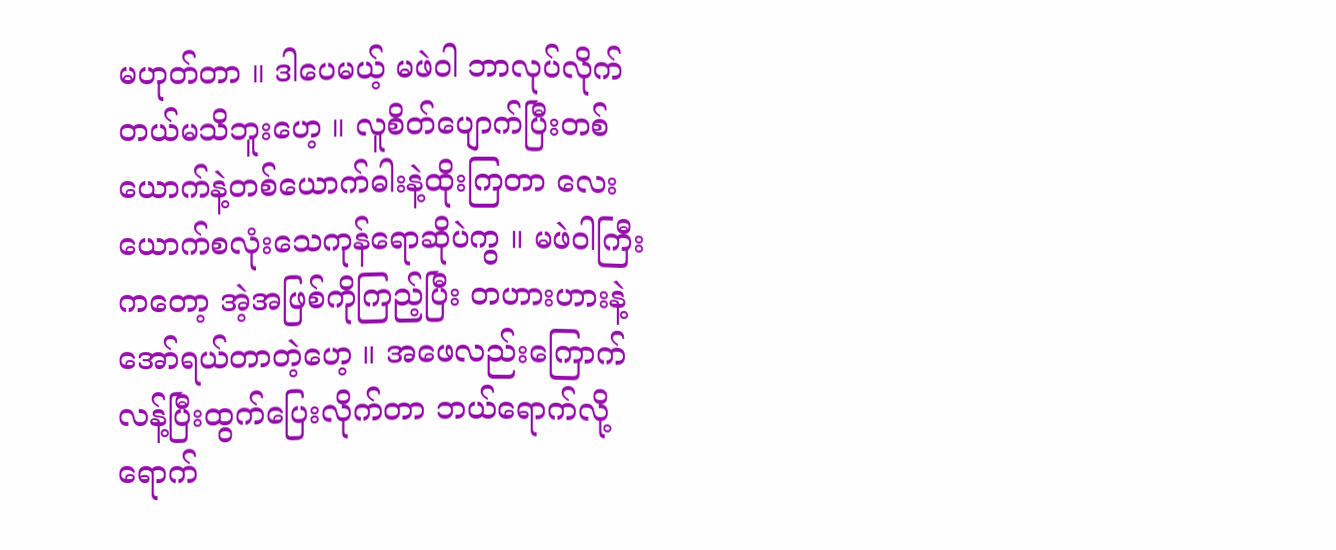မဟုတ်တာ ။ ဒါပေမယ့် မဖဲဝါ ဘာလုပ်လိုက်တယ်မသိဘူးဟေ့ ။ လူစိတ်ပျောက်ပြီးတစ်ယောက်နဲ့တစ်ယောက်ဓါးနဲ့ထိုးကြတာ လေးယောက်စလုံးသေကုန်ရောဆိုပဲကွ ။ မဖဲဝါကြီးကတော့ အဲ့အဖြစ်ကိုကြည့်ပြီး တဟားဟားနဲ့အော်ရယ်တာတဲ့ဟေ့ ။ အဖေလည်းကြောက်လန့်ပြီးထွက်ပြေးလိုက်တာ ဘယ်ရောက်လို့ရောက်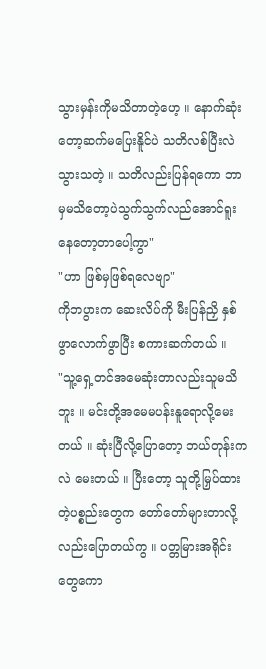သွားမှန်းကိုမသိတာတဲ့ဟေ့ ။ နောက်ဆုံးတော့ဆက်မပြေးနိူင်ပဲ သတိလစ်ပြီးလဲသွားသတဲ့ ။ သတိလည်းပြန်ရကော ဘာမှမသိတော့ပဲသွက်သွက်လည်အောင်ရူးနေတော့တာပေါ့ကွာ"
"ဟာ ဖြစ်မှဖြစ်ရလေဗျာ"
ကိုဘပွားက ဆေးလိပ်ကို မီးပြန်ညှိ နှစ်ဖွာလောက်ဖွာပြီး စကားဆက်တယ် ။
"သူ့ရှေ့တင်အမေဆုံးတာလည်းသူမသိဘူး ။ မင်းတို့အမေမပန်းနူရောလို့မေးတယ် ။ ဆုံးပြီလို့ပြောတော့ ဘယ်တုန်းကလဲ မေးတယ် ။ ပြီးတော့ သူတို့မြှပ်ထားတဲ့ပစ္စည်းတွေက တော်တော်များတာလို့လည်းပြောတယ်ကွ ။ ပတ္တမြားအရိုင်းတွေကော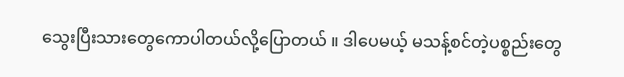သွေးပြီးသားတွေကောပါတယ်လို့ပြောတယ် ။ ဒါပေမယ့် မသန့်စင်တဲ့ပစ္စည်းတွေ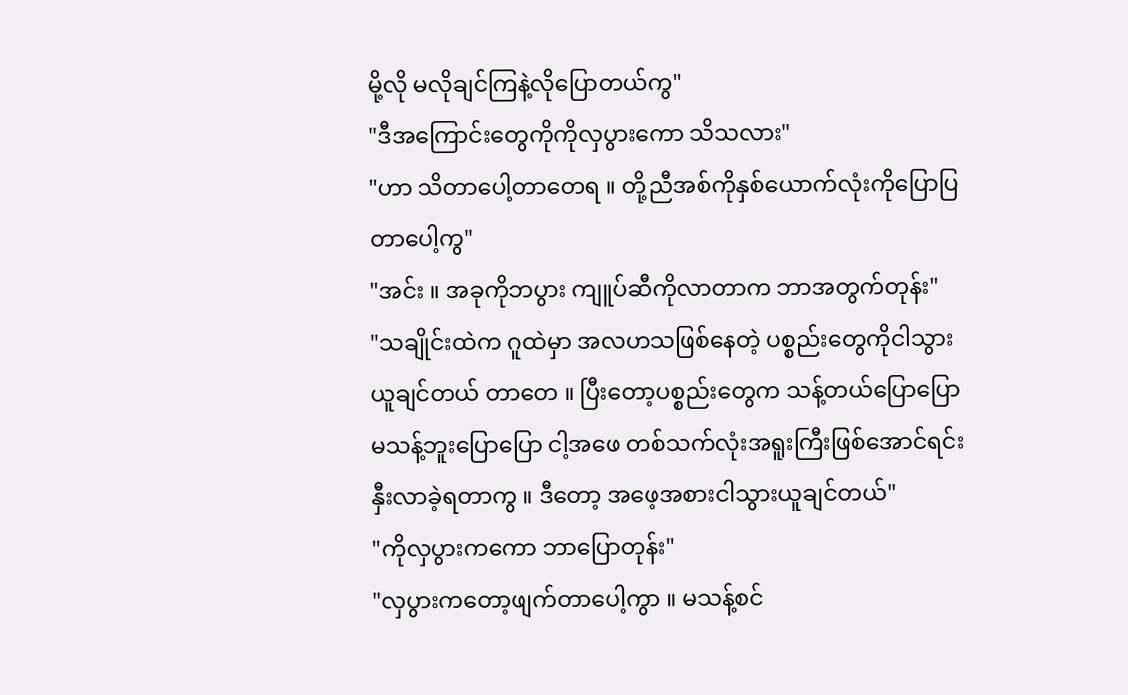မို့လို မလိုချင်ကြနဲ့လိုပြောတယ်ကွ"
"ဒီအကြောင်းတွေကိုကိုလှပွားကော သိသလား"
"ဟာ သိတာပေါ့တာတေရ ။ တို့ညီအစ်ကိုနှစ်ယောက်လုံးကိုပြောပြတာပေါ့ကွ"
"အင်း ။ အခုကိုဘပွား ကျူပ်ဆီကိုလာတာက ဘာအတွက်တုန်း"
"သချိုင်းထဲက ဂူထဲမှာ အလဟသဖြစ်နေတဲ့ ပစ္စည်းတွေကိုငါသွားယူချင်တယ် တာတေ ။ ပြီးတော့ပစ္စည်းတွေက သန့်တယ်ပြောပြောမသန့်ဘူးပြောပြော ငါ့အဖေ တစ်သက်လုံးအရူးကြီးဖြစ်အောင်ရင်းနှီးလာခဲ့ရတာကွ ။ ဒီတော့ အဖေ့အစားငါသွားယူချင်တယ်"
"ကိုလှပွားကကော ဘာပြောတုန်း"
"လှပွားကတော့ဖျက်တာပေါ့ကွာ ။ မသန့်စင်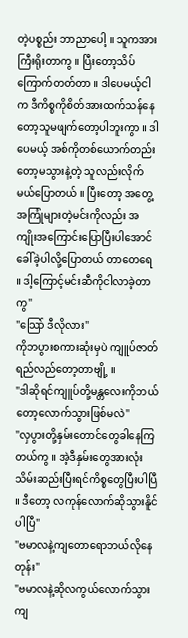တဲ့ပစ္စည်း ဘာညာပေါ့ ။ သူကအားကြီးရိုးတာကွ ။ ပြီးတော့သိပ်ကြောက်တတ်တာ ။ ဒါပေမယ့်ငါက ဒီကိစ္စကိုစိတ်အားထက်သန်နေတော့သူမဖျက်တော့ပါဘူးကွာ ။ ဒါပေမယ့် အစ်ကိုတစ်ယောက်တည်းတော့မသွားနဲ့တဲ့ သူလည်းလိုက်မယ်ပြောတယ် ။ ပြီးတော့ အတွေ့အကြုံများတဲ့မင်းကိုလည်း အကျိုးအကြောင်းပြောပြီးပါအောင်ခေါ်ခဲ့ပါလို့ပြောတယ် တာတေရေ ။ ဒါ့ကြောင့်မင်းဆီကိုငါလာခဲ့တာကွ"
"သြော် ဒီလိုလား"
ကိုဘပွားစကားဆုံးမှပဲ ကျူပ်ဇာတ်ရည်လည်တော့တာဗျို့ ။
"ဒါဆိုရင်ကျူပ်တို့မန္တလေးကိုဘယ်တော့လောက်သွားဖြစ်မလဲ"
"လှပွားတို့နှမ်းတောင်တွေခါနေကြတယ်ကွ ။ အဲ့ဒီနှမ်းတွေအားလုံးသိမ်းဆည်းပြီးရင်ကိစ္စတွေပြီးပါပြီ ။ ဒီတော့ လကုန်လောက်ဆိုသွားနိူင်ပါပြီ"
"ဗမာလနဲ့ကျတောရောဘယ်လိုနေတုန်း"
"ဗမာလနဲ့ဆိုလကွယ်လောက်သွားကျ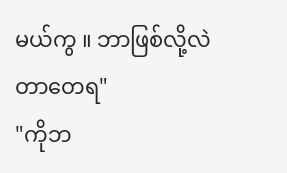မယ်ကွ ။ ဘာဖြစ်လို့လဲ တာတေရ"
"ကိုဘ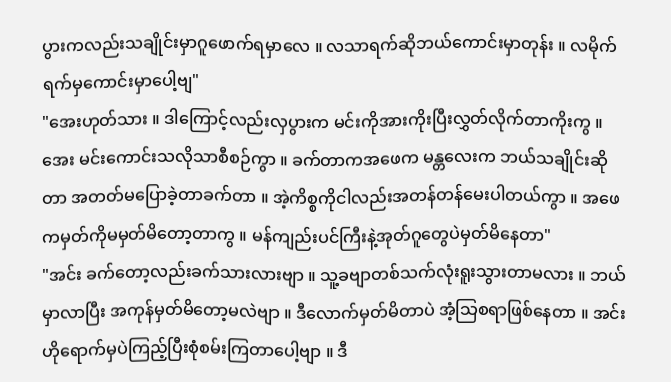ပွားကလည်းသချိုင်းမှာဂူဖောက်ရမှာလေ ။ လသာရက်ဆိုဘယ်ကောင်းမှာတုန်း ။ လမိုက်ရက်မှကောင်းမှာပေါ့ဗျ"
"အေးဟုတ်သား ။ ဒါကြောင့်လည်းလှပွားက မင်းကိုအားကိုးပြီးလွှတ်လိုက်တာကိုးကွ ။ အေး မင်းကောင်းသလိုသာစီစဉ်ကွာ ။ ခက်တာကအဖေက မန္တလေးက ဘယ်သချိုင်းဆိုတာ အတတ်မပြောခဲ့တာခက်တာ ။ အဲ့ကိစ္စကိုငါလည်းအတန်တန်မေးပါတယ်ကွာ ။ အဖေကမှတ်ကိုမမှတ်မိတော့တာကွ ။ မန်ကျည်းပင်ကြီးနဲ့အုတ်ဂူတွေပဲမှတ်မိနေတာ"
"အင်း ခက်တော့လည်းခက်သားလားဗျာ ။ သူ့ခဗျာတစ်သက်လုံးရူးသွားတာမလား ။ ဘယ်မှာလာပြီး အကုန်မှတ်မိတော့မလဲဗျာ ။ ဒီလောက်မှတ်မိတာပဲ အံ့သြစရာဖြစ်နေတာ ။ အင်း ဟိုရောက်မှပဲကြည့်ပြီးစုံစမ်းကြတာပေါ့ဗျာ ။ ဒီ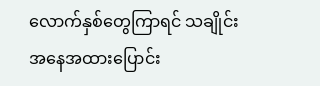လောက်နှစ်တွေကြာရင် သချိုင်းအနေအထားပြောင်း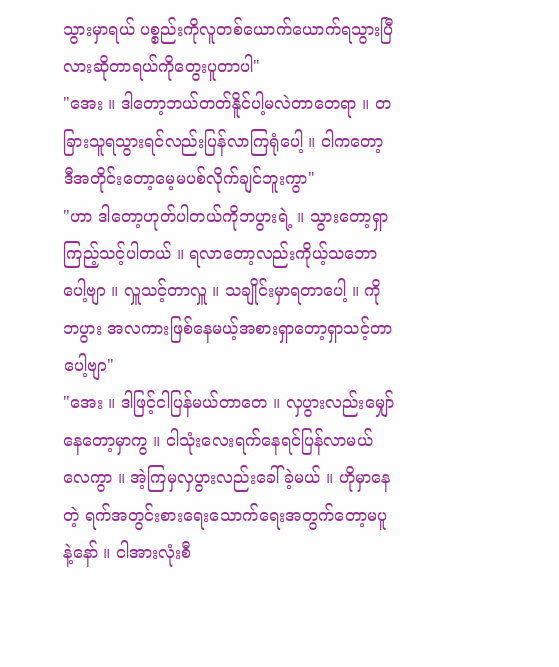သွားမှာရယ် ပစ္စည်းကိုလူတစ်ယောက်ယောက်ရသွားပြီလားဆိုတာရယ်ကိုတွေးပူတာပါ"
"အေး ။ ဒါတော့ဘယ်တတ်နိူင်ပါ့မလဲတာတေရာ ။ တခြားသူရသွားရင်လည်းပြန်လာကြရုံပေါ့ ။ ငါကတော့ ဒီအတိုင်းတော့မေ့မပစ်လိုက်ချင်ဘူးကွာ"
"ဟာ ဒါတော့ဟုတ်ပါတယ်ကိုဘပွားရဲ့ ။ သွားတော့ရှာကြည့်သင့်ပါတယ် ။ ရလာတော့လည်းကိုယ့်သဘောပေါ့ဗျာ ။ လှူသင့်တာလှူ ။ သချိုင်းမှာရတာပေါ့ ။ ကိုဘပွား အလကားဖြစ်နေမယ့်အစားရှာတော့ရှာသင့်တာပေါ့ဗျာ"
"အေး ။ ဒါဖြင့်ငါပြန်မယ်တာတေ ။ လှပွားလည်းမျှော်နေတော့မှာကွ ။ ငါသုံးလေးရက်နေရင်ပြန်လာမယ်လေကွာ ။ အဲ့ကြမှလှပွားလည်းခေါ်ခဲ့မယ် ။ ဟိုမှာနေတဲ့ ရက်အတွင်းစားရေးသောက်ရေးအတွက်တော့မပူနဲ့နော် ။ ငါအားလုံးစီ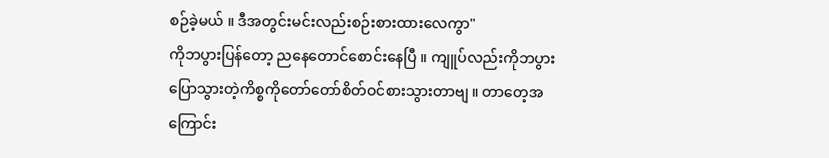စဉ်ခဲ့မယ် ။ ဒီအတွင်းမင်းလည်းစဉ်းစားထားလေကွာ"
ကိုဘပွားပြန်တော့ ညနေတောင်စောင်းနေပြီ ။ ကျူပ်လည်းကိုဘပွားပြောသွားတဲ့ကိစ္စကိုတော်တော်စိတ်ဝင်စားသွားတာဗျ ။ တာတေ့အကြောင်း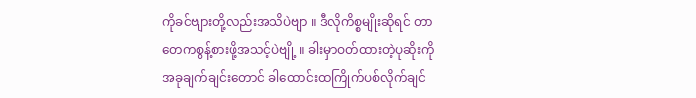ကိုခင်ဗျားတို့လည်းအသိပဲဗျာ ။ ဒီလိုကိစ္စမျိုးဆိုရင် တာတေကစွန့်စားဖို့အသင့်ပဲဗျို့ ။ ခါးမှာဝတ်ထားတဲ့ပုဆိုးကို အခုချက်ချင်းတောင် ခါထောင်းထကြိုက်ပစ်လိုက်ချင်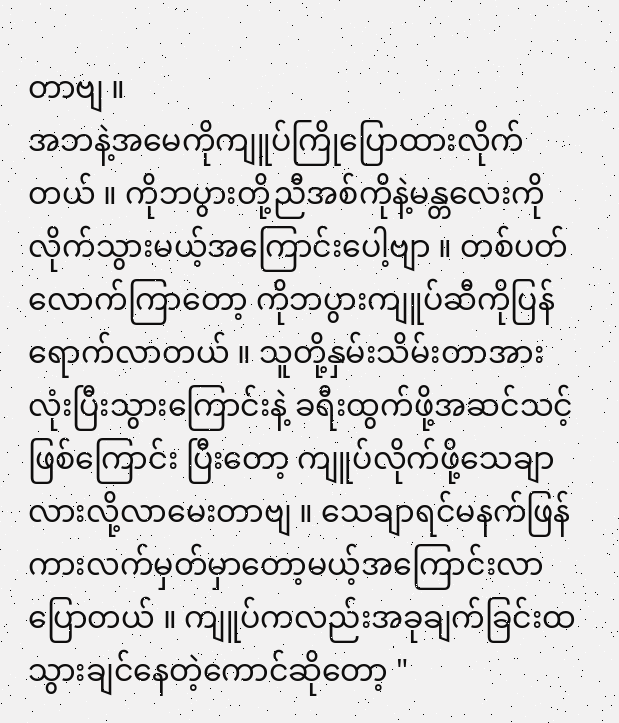တာဗျ ။
အဘနဲ့အမေကိုကျူပ်ကြိုပြောထားလိုက်တယ် ။ ကိုဘပွားတို့ညီအစ်ကိုနဲ့မန္တလေးကိုလိုက်သွားမယ့်အကြောင်းပေါ့ဗျာ ။ တစ်ပတ်လောက်ကြာတော့ ကိုဘပွားကျူပ်ဆီကိုပြန်ရောက်လာတယ် ။ သူတို့နှမ်းသိမ်းတာအားလုံးပြီးသွားကြောင်းနဲ့ ခရီးထွက်ဖို့အဆင်သင့်ဖြစ်ကြောင်း ပြီးတော့ ကျူပ်လိုက်ဖို့သေချာလားလို့လာမေးတာဗျ ။ သေချာရင်မနက်ဖြန်ကားလက်မှတ်မှာတော့မယ့်အကြောင်းလာပြောတယ် ။ ကျူပ်ကလည်းအခုချက်ခြင်းထသွားချင်နေတဲ့ကောင်ဆိုတော့ "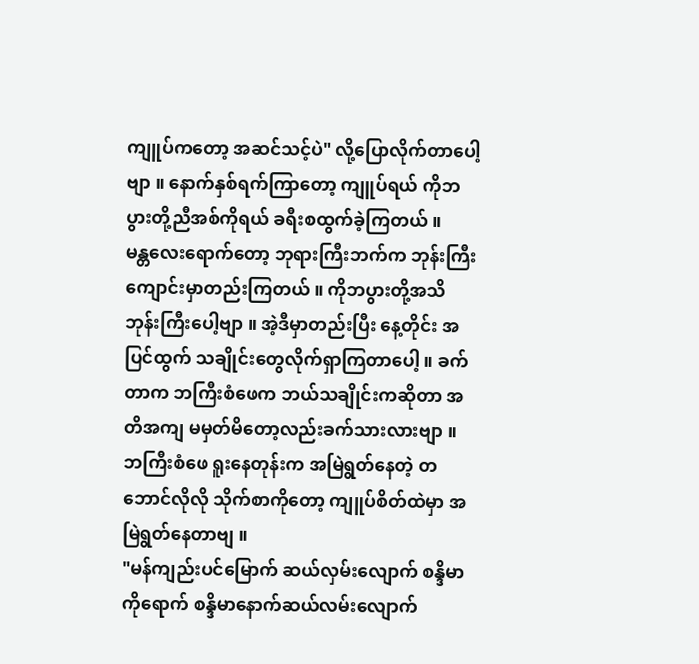ကျူပ်ကတော့ အဆင်သင့်ပဲ" လို့ပြောလိုက်တာပေါ့ဗျာ ။ နောက်နှစ်ရက်ကြာတော့ ကျူပ်ရယ် ကိုဘပွားတို့ညီအစ်ကိုရယ် ခရီးစထွက်ခဲ့ကြတယ် ။
မန္တလေးရောက်တော့ ဘုရားကြီးဘက်က ဘုန်းကြီးကျောင်းမှာတည်းကြတယ် ။ ကိုဘပွားတို့အသိဘုန်းကြီးပေါ့ဗျာ ။ အဲ့ဒီမှာတည်းပြီး နေ့တိုင်း အပြင်ထွက် သချိုင်းတွေလိုက်ရှာကြတာပေါ့ ။ ခက်တာက ဘကြီးစံဖေက ဘယ်သချိုင်းကဆိုတာ အတိအကျ မမှတ်မိတော့လည်းခက်သားလားဗျာ ။
ဘကြီးစံဖေ ရူးနေတုန်းက အမြဲရွတ်နေတဲ့ တဘောင်လိုလို သိုက်စာကိုတော့ ကျူပ်စိတ်ထဲမှာ အမြဲရွတ်နေတာဗျ ။
"မန်ကျည်းပင်မြောက် ဆယ်လှမ်းလျောက် စန္ဒိမာကိုရောက် စန္ဒိမာနောက်ဆယ်လမ်းလျောက်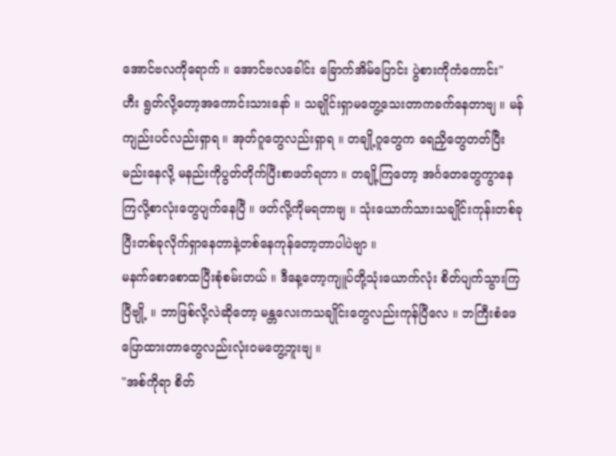အောင်ဗလကိုရောက် ။ အောင်ဗလခေါင်း ခြောက်အိမ်ပြောင်း ပွဲစားကိုကံကောင်း"
ဟီး ရွတ်လို့တော့အကောင်းသားနော် ။ သချိုင်းရှာမတွေ့သေးတာကခက်နေတာဗျ ။ မန်ကျည်းပင်လည်းရှာရ ။ အုတ်ဂူတွေလည်းရှာရ ။ တချို့ဂူတွေက ရေညှိတွေတတ်ပြီး မည်းနေလို့ မနည်းကိုပွတ်တိုက်ပြီးစာဖတ်ရတာ ။ တချို့ကြတော့ အင်္ဂတေတွေကွာနေကြလို့စာလုံးတွေပျက်နေပြီ ။ ဖတ်လို့ကိုမရတာဗျ ။ သုံးယောက်သားသချိုင်းကုန်းတစ်ခုပြီးတစ်ခုလိုက်ရှာနေတာနဲ့တစ်နေကုန်တော့တာပါပဲဗျာ ။
မနက်စောစောထပြီးစုံစမ်းတယ် ။ ဒီနေ့တော့ကျူပ်တို့သုံးယောက်လုံး စိတ်ပျက်သွားကြပြီဗျို့ ။ ဘာဖြစ်လို့လဲဆိုတော့ မန္တလေးကသချိုင်းတွေလည်းကုန်ပြီလေ ။ ဘကြီးစံဖေပြောထားတာတွေလည်းလုံးဝမတွေ့ဘူးဗျ ။
"အစ်ကိုရာ စိတ်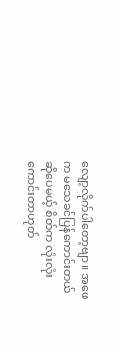လျော့လိုက်ပါတော့ဗျာ ။ အဖေက မသေခင်ပြန်ကောင်းတယ်ဆိုပေမယ့် စိတ်က လုံးလုံးကောင်းတာဟုတ်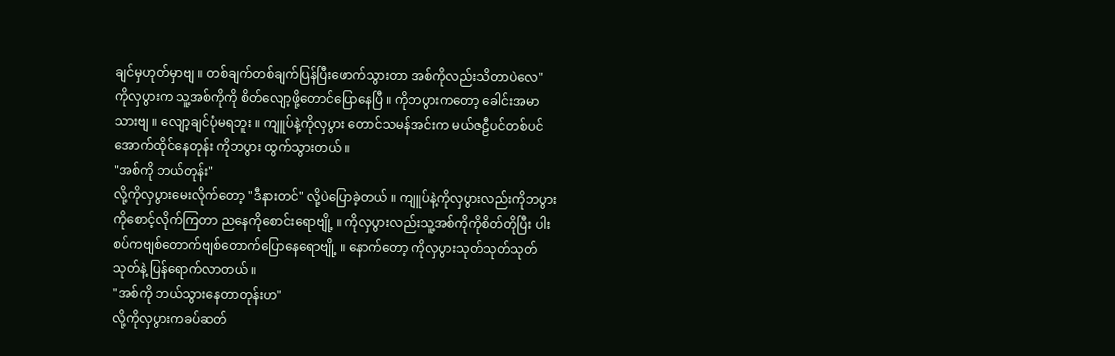ချင်မှဟုတ်မှာဗျ ။ တစ်ချက်တစ်ချက်ပြန်ပြီးဖောက်သွားတာ အစ်ကိုလည်းသိတာပဲလေ"
ကိုလှပွားက သူ့အစ်ကိုကို စိတ်လျော့ဖို့တောင်ပြောနေပြီ ။ ကိုဘပွားကတော့ ခေါင်းအမာသားဗျ ။ လျော့ချင်ပုံမရဘူး ။ ကျူပ်နဲ့ကိုလှပွား တောင်သမန်အင်းက မယ်ဇဠီပင်တစ်ပင်အောက်ထိုင်နေတုန်း ကိုဘပွား ထွက်သွားတယ် ။
"အစ်ကို ဘယ်တုန်း"
လို့ကိုလှပွားမေးလိုက်တော့ "ဒီနားတင်" လို့ပဲပြောခဲ့တယ် ။ ကျူပ်နဲ့ကိုလှပွားလည်းကိုဘပွားကိုစောင့်လိုက်ကြတာ ညနေကိုစောင်းရောဗျို့ ။ ကိုလှပွားလည်းသူ့အစ်ကိုကိုစိတ်တိုပြီး ပါးစပ်ကဗျစ်တောက်ဗျစ်တောက်ပြောနေရောဗျို့ ။ နောက်တော့ ကိုလှပွားသုတ်သုတ်သုတ်သုတ်နဲ့ ပြန်ရောက်လာတယ် ။
"အစ်ကို ဘယ်သွားနေတာတုန်းဟ"
လို့ကိုလှပွားကခပ်ဆတ်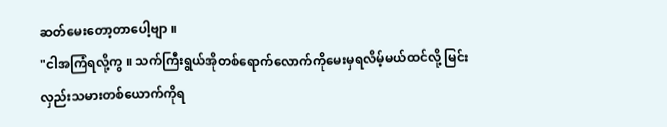ဆတ်မေးတော့တာပေါ့ဗျာ ။
"ငါအကြံရလို့ကွ ။ သက်ကြီးရွယ်အိုတစ်ရောက်လောက်ကိုမေးမှရလိမ့်မယ်ထင်လို့ မြင်းလှည်းသမားတစ်ယောက်ကိုရ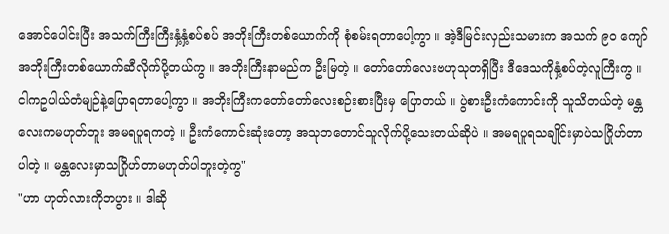အောင်ပေါင်းပြီး အသက်ကြီးကြီးနှံ့နှံ့စပ်စပ် အဘိုးကြီးတစ်ယောက်ကို စုံစမ်းရတာပေါ့ကွာ ။ အဲ့ဒီမြင်းလှည်းသမားက အသက် ၉၀ ကျော်အဘိုးကြီးတစ်ယောက်ဆီလိုက်ပို့တယ်ကွ ။ အဘိုးကြီးနာမည်က ဦးမြတဲ့ ။ တော်တော်လေးဗဟုသုတရှိပြီး ဒီဒေသကိုနှံ့စပ်တဲ့လူကြီးကွ ။ ငါကဥပါယ်တံမျဉ်နဲ့ပြောရတာပေါ့ကွာ ။ အဘိုးကြီးကတော်တော်လေးစဉ်းစားပြီးမှ ပြောတယ် ။ ပွဲစားဦးကံကောင်းကို သူသိတယ်တဲ့ မန္တလေးကမဟုတ်ဘူး အမရပူရကတဲ့ ။ ဦးကံကောင်းဆုံးတော့ အသုဘတောင်သူလိုက်ပို့သေးတယ်ဆိုပဲ ။ အမရပူရသချိုင်းမှာပဲသဂြိုဟ်တာပါတဲ့ ။ မန္တလေးမှာသဂြိုဟ်တာမဟုတ်ပါဘူးတဲ့ကွ"
"ဟာ ဟုတ်လားကိုဘပွား ။ ဒါဆို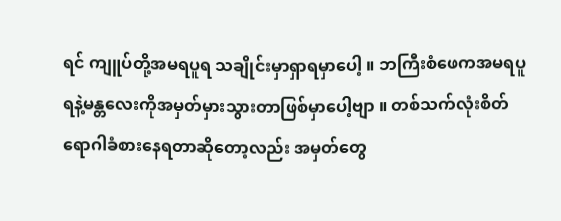ရင် ကျူပ်တို့အမရပူရ သချိုင်းမှာရှာရမှာပေါ့ ။ ဘကြီးစံဖေကအမရပူရနဲ့မန္တလေးကိုအမှတ်မှားသွားတာဖြစ်မှာပေါ့ဗျာ ။ တစ်သက်လုံးစိတ်ရောဂါခံစားနေရတာဆိုတော့လည်း အမှတ်တွေ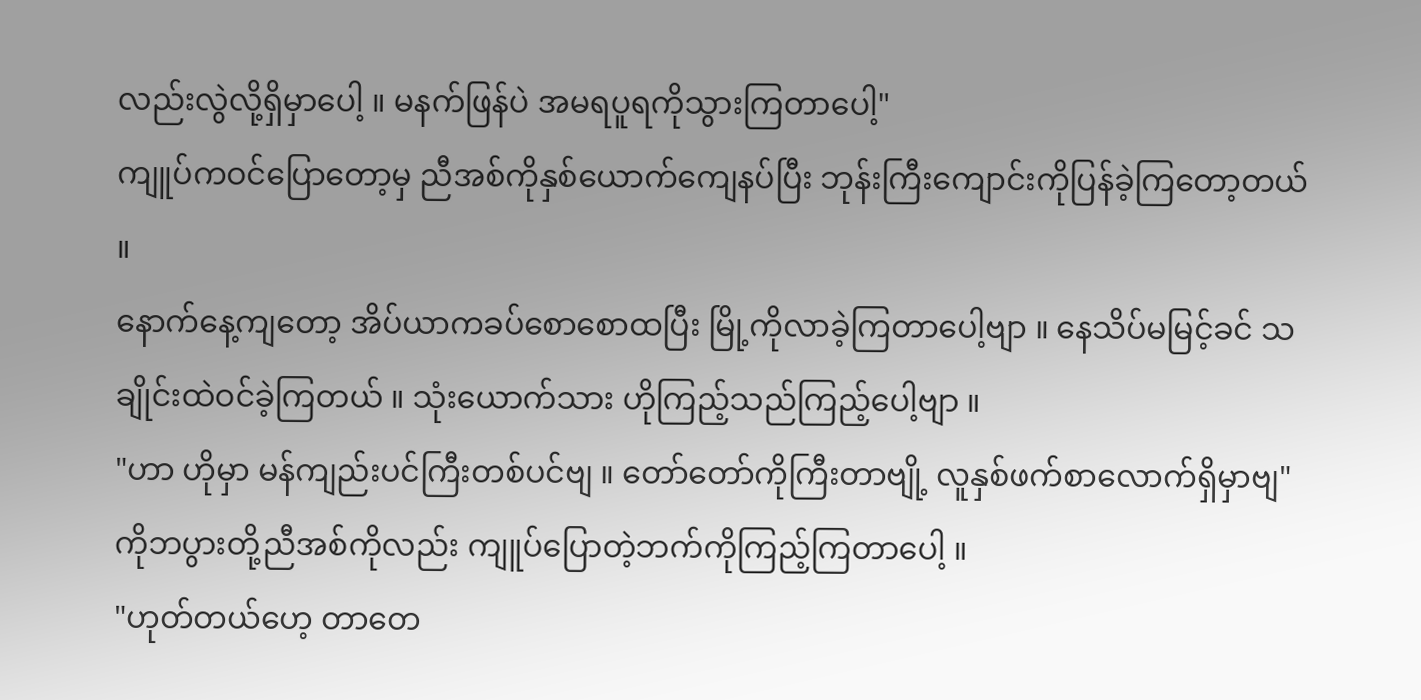လည်းလွဲလို့ရှိမှာပေါ့ ။ မနက်ဖြန်ပဲ အမရပူရကိုသွားကြတာပေါ့"
ကျူပ်ကဝင်ပြောတော့မှ ညီအစ်ကိုနှစ်ယောက်ကျေနပ်ပြီး ဘုန်းကြီးကျောင်းကိုပြန်ခဲ့ကြတော့တယ် ။
နောက်နေ့ကျတော့ အိပ်ယာကခပ်စောစောထပြီး မြို့ကိုလာခဲ့ကြတာပေါ့ဗျာ ။ နေသိပ်မမြင့်ခင် သချိုင်းထဲဝင်ခဲ့ကြတယ် ။ သုံးယောက်သား ဟိုကြည့်သည်ကြည့်ပေါ့ဗျာ ။
"ဟာ ဟိုမှာ မန်ကျည်းပင်ကြီးတစ်ပင်ဗျ ။ တော်တော်ကိုကြီးတာဗျို့ လူနှစ်ဖက်စာလောက်ရှိမှာဗျ"
ကိုဘပွားတို့ညီအစ်ကိုလည်း ကျူပ်ပြောတဲ့ဘက်ကိုကြည့်ကြတာပေါ့ ။
"ဟုတ်တယ်ဟေ့ တာတေ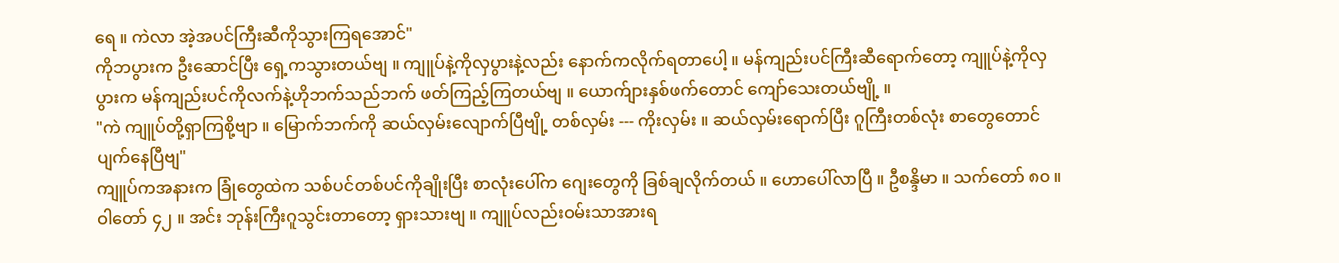ရေ ။ ကဲလာ အဲ့အပင်ကြီးဆီကိုသွားကြရအောင်"
ကိုဘပွားက ဦးဆောင်ပြီး ရှေ့ကသွားတယ်ဗျ ။ ကျူပ်နဲ့ကိုလှပွားနဲ့လည်း နောက်ကလိုက်ရတာပေါ့ ။ မန်ကျည်းပင်ကြီးဆီရောက်တော့ ကျူပ်နဲ့ကိုလှပွားက မန်ကျည်းပင်ကိုလက်နဲ့ဟိုဘက်သည်ဘက် ဖတ်ကြည့်ကြတယ်ဗျ ။ ယောက်ျားနှစ်ဖက်တောင် ကျော်သေးတယ်ဗျို့ ။
"ကဲ ကျူပ်တို့ရှာကြစို့ဗျာ ။ မြောက်ဘက်ကို ဆယ်လှမ်းလျောက်ပြီဗျို့ တစ်လှမ်း --- ကိုးလှမ်း ။ ဆယ်လှမ်းရောက်ပြီး ဂူကြီးတစ်လုံး စာတွေတောင်ပျက်နေပြီဗျ"
ကျူပ်ကအနားက ခြုံတွေထဲက သစ်ပင်တစ်ပင်ကိုချိုးပြီး စာလုံးပေါ်က ဂျေးတွေကို ခြစ်ချလိုက်တယ် ။ ဟောပေါ်လာပြီ ။ ဦစန္ဒိမာ ။ သက်တော် ၈၀ ။ ဝါတော် ၄၂ ။ အင်း ဘုန်းကြီးဂူသွင်းတာတော့ ရှားသားဗျ ။ ကျူပ်လည်းဝမ်းသာအားရ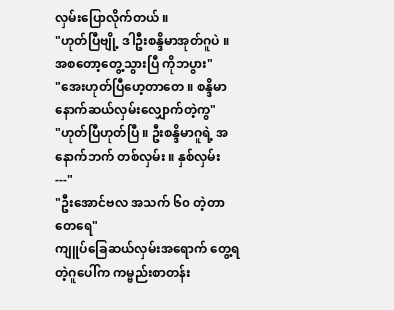လှမ်းပြောလိုက်တယ် ။
"ဟုတ်ပြီဗျို့ ဒါဦးစန္ဒိမာအုတ်ဂူပဲ ။ အစတော့တွေ့သွားပြီ ကိုဘပွား"
"အေးဟုတ်ပြီဟေ့တာတေ ။ စန္ဒိမာနောက်ဆယ်လှမ်းလျှောက်တဲ့ကွ"
"ဟုတ်ပြီဟုတ်ပြီ ။ ဦးစန္ဒိမာဂူရဲ့ အနောက်ဘက် တစ်လှမ်း ။ နှစ်လှမ်း ---"
"ဦးအောင်ဗလ အသက် ၆၀ တဲ့တာတေရေ"
ကျူပ်ခြေဆယ်လှမ်းအရောက် တွေ့ရတဲ့ဂူပေါ်က ကမ္ဗည်းစာတန်း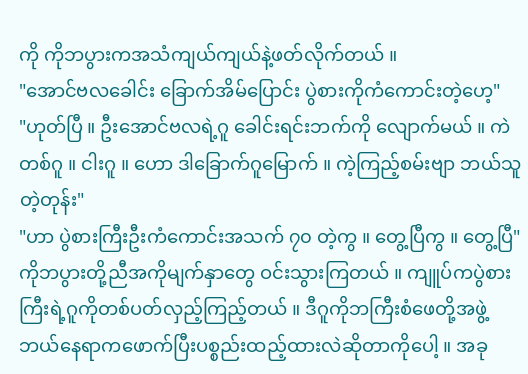ကို ကိုဘပွားကအသံကျယ်ကျယ်နဲ့ဖတ်လိုက်တယ် ။
"အောင်ဗလခေါင်း ခြောက်အိမ်ပြောင်း ပွဲစားကိုကံကောင်းတဲ့ဟေ့"
"ဟုတ်ပြီ ။ ဦးအောင်ဗလရဲ့ဂူ ခေါင်းရင်းဘက်ကို လျောက်မယ် ။ ကဲ တစ်ဂူ ။ ငါးဂူ ။ ဟော ဒါခြောက်ဂူမြောက် ။ ကဲ့ကြည့်စမ်းဗျာ ဘယ်သူတဲ့တုန်း"
"ဟာ ပွဲစားကြီးဦးကံကောင်းအသက် ၇၀ တဲ့ကွ ။ တွေ့ပြီကွ ။ တွေ့ပြီ"
ကိုဘပွားတို့ညီအကိုမျက်နှာတွေ ဝင်းသွားကြတယ် ။ ကျူပ်ကပွဲစားကြီးရဲ့ဂူကိုတစ်ပတ်လှည့်ကြည့်တယ် ။ ဒီဂူကိုဘကြီးစံဖေတို့အဖွဲ့ ဘယ်နေရာကဖောက်ပြီးပစ္စည်းထည့်ထားလဲဆိုတာကိုပေါ့ ။ အခု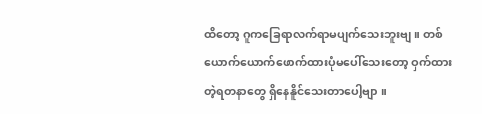ထိတော့ ဂူကခြေရာလက်ရာမပျက်သေးဘူးဗျ ။ တစ်ယောက်ယောက်ဖောက်ထားပုံမပေါ်သေးတော့ ဝှက်ထားတဲ့ရတနာတွေ ရှိနေနိူင်သေးတာပေါ့ဗျာ ။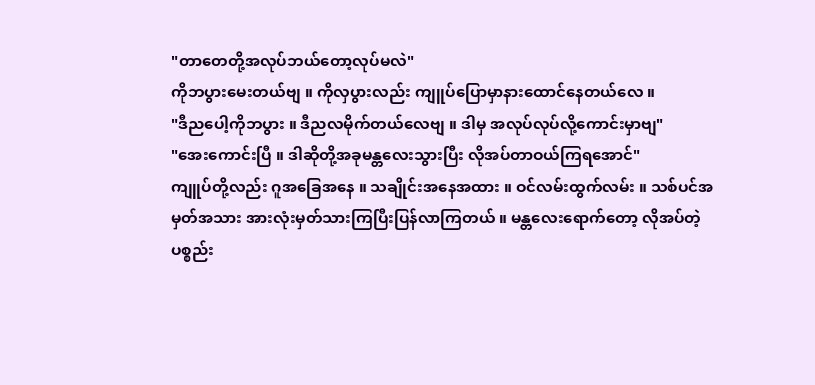"တာတေတို့အလုပ်ဘယ်တော့လုပ်မလဲ"
ကိုဘပွားမေးတယ်ဗျ ။ ကိုလှပွားလည်း ကျူပ်ပြောမှာနားထောင်နေတယ်လေ ။
"ဒီညပေါ့ကိုဘပွား ။ ဒီညလမိုက်တယ်လေဗျ ။ ဒါမှ အလုပ်လုပ်လို့ကောင်းမှာဗျ"
"အေးကောင်းပြီ ။ ဒါဆိုတို့အခုမန္တလေးသွားပြီး လိုအပ်တာဝယ်ကြရအောင်"
ကျူပ်တို့လည်း ဂူအခြေအနေ ။ သချိုင်းအနေအထား ။ ဝင်လမ်းထွက်လမ်း ။ သစ်ပင်အမှတ်အသား အားလုံးမှတ်သားကြပြီးပြန်လာကြတယ် ။ မန္တလေးရောက်တော့ လိုအပ်တဲ့ ပစ္စည်း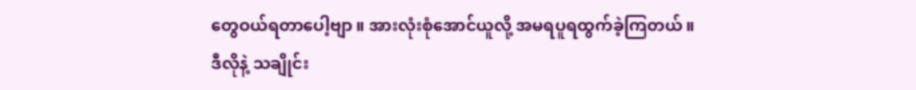တွေဝယ်ရတာပေါ့ဗျာ ။ အားလုံးစုံအောင်ယူလို့ အမရပူရထွက်ခဲ့ကြတယ် ။
ဒီလိုနဲ့ သချိုင်း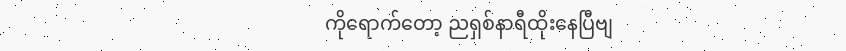ကိုရောက်တော့ ညရှစ်နာရီထိုးနေပြီဗျ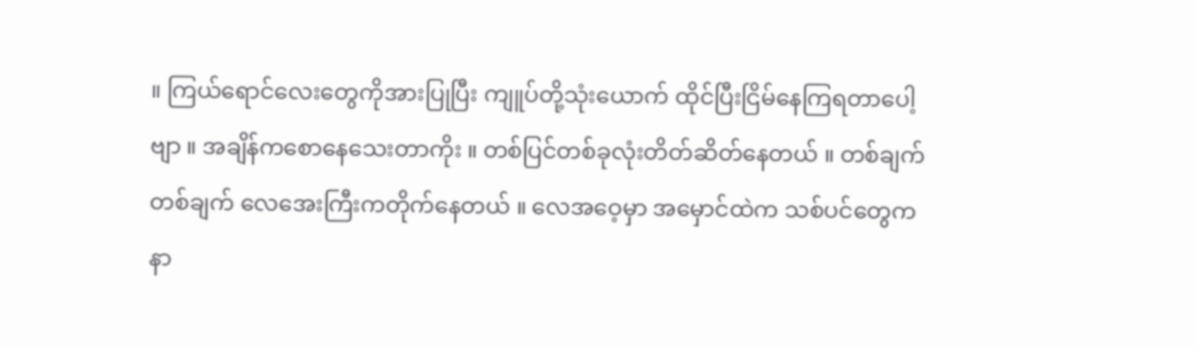။ ကြယ်ရောင်လေးတွေကိုအားပြုပြီး ကျူပ်တို့သုံးယောက် ထိုင်ပြီးငြိမ်နေကြရတာပေါ့ဗျာ ။ အချိန်ကစောနေသေးတာကိုး ။ တစ်ပြင်တစ်ခုလုံးတိတ်ဆိတ်နေတယ် ။ တစ်ချက်တစ်ချက် လေအေးကြီးကတိုက်နေတယ် ။ လေအဝေ့မှာ အမှောင်ထဲက သစ်ပင်တွေက နာ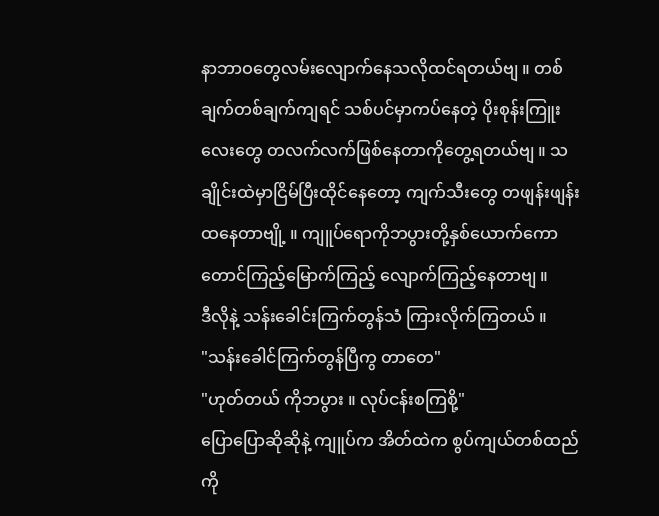နာဘာဝတွေလမ်းလျောက်နေသလိုထင်ရတယ်ဗျ ။ တစ်ချက်တစ်ချက်ကျရင် သစ်ပင်မှာကပ်နေတဲ့ ပိုးစုန်းကြူးလေးတွေ တလက်လက်ဖြစ်နေတာကိုတွေ့ရတယ်ဗျ ။ သချိုင်းထဲမှာငြိမ်ပြီးထိုင်နေတော့ ကျက်သီးတွေ တဖျန်းဖျန်းထနေတာဗျို့ ။ ကျူပ်ရောကိုဘပွားတို့နှစ်ယောက်ကော တောင်ကြည့်မြောက်ကြည့် လျောက်ကြည့်နေတာဗျ ။
ဒီလိုနဲ့ သန်းခေါင်းကြက်တွန်သံ ကြားလိုက်ကြတယ် ။
"သန်းခေါင်ကြက်တွန်ပြီကွ တာတေ"
"ဟုတ်တယ် ကိုဘပွား ။ လုပ်ငန်းစကြစို့"
ပြောပြောဆိုဆိုနဲ့ ကျူပ်က အိတ်ထဲက စွပ်ကျယ်တစ်ထည်ကို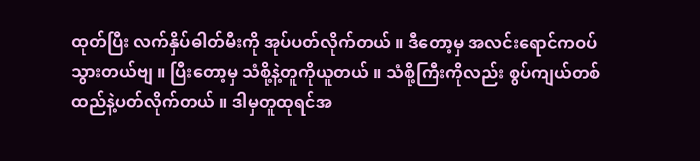ထုတ်ပြီး လက်နှိပ်ဓါတ်မီးကို အုပ်ပတ်လိုက်တယ် ။ ဒီတော့မှ အလင်းရောင်ကဝပ်သွားတယ်ဗျ ။ ပြီးတော့မှ သံစို့နဲ့တူကိုယူတယ် ။ သံစို့ကြီးကိုလည်း စွပ်ကျယ်တစ်ထည်နဲ့ပတ်လိုက်တယ် ။ ဒါမှတူထုရင်အ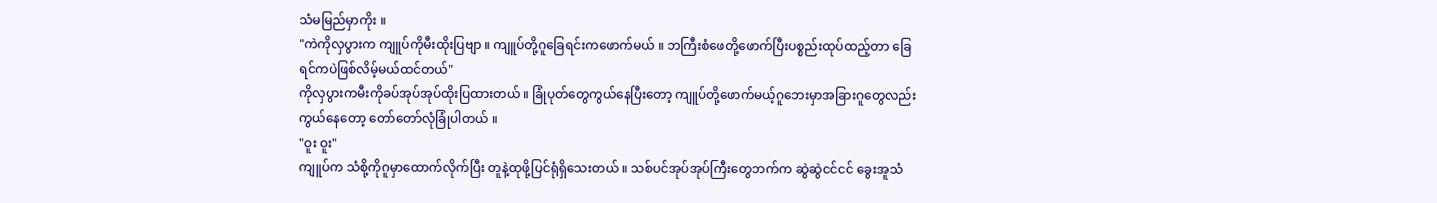သံမမြည်မှာကိုး ။
"ကဲကိုလှပွားက ကျူပ်ကိုမီးထိုးပြဗျာ ။ ကျူပ်တို့ဂူခြေရင်းကဖောက်မယ် ။ ဘကြီးစံဖေတို့ဖောက်ပြီးပစ္စည်းထုပ်ထည့်တာ ခြေရင်ကပဲဖြစ်လိမ့်မယ်ထင်တယ်"
ကိုလှပွားကမီးကိုခပ်အုပ်အုပ်ထိုးပြထားတယ် ။ ခြုံပုတ်တွေကွယ်နေပြီးတော့ ကျူပ်တို့ဖောက်မယ့်ဂူဘေးမှာအခြားဂူတွေလည်းကွယ်နေတော့ တော်တော်လုံခြုံပါတယ် ။
"ဝူး ဝူး"
ကျူပ်က သံစို့ကိုဂူမှာထောက်လိုက်ပြီး တူနဲ့ထုဖို့ပြင်ရုံရှိသေးတယ် ။ သစ်ပင်အုပ်အုပ်ကြီးတွေဘက်က ဆွဲဆွဲငင်ငင် ခွေးအူသံ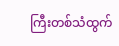ကြီးတစ်သံထွက်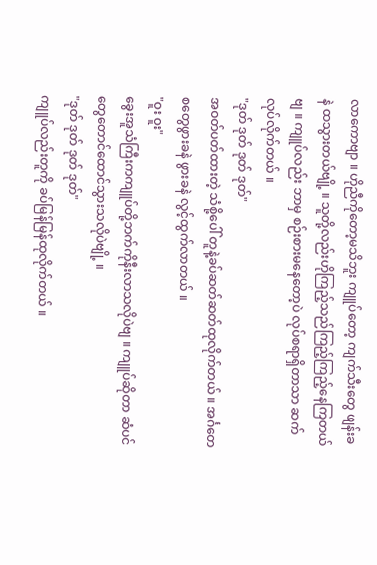လာကောဗျာ ။ ဟိုညီကိုတော့မသိဘူး ကျူပ်တော့ ကျက်သီးတွေ ဖျန်းခနဲ ထသွားတယ်ဗျို့ ။ သူတို့လည်းဟိုကြည့်သည်ကြည့်ကြည့်နေကြတယ်ဗျ ။ ကျူပ်လည်း ဘာမှ စဉ်းစားမနေတော့ပဲ လုပ်စရာရှိတာသာ ဆက်လုပ်လိုက်တယ် ။
"ဒုတ် ဒုတ် ဒုတ် ဒုတ်"
အဝတ်ပတ်ထားတဲ့ သံစို့ပေါ် တူနဲ့ခပ်ဆတ်ဆတ်ထုလိုက်တယ် ။ အင်္ဂတေစတွေဖွားခနဲ ဖွားခနဲ လွင့်ထွက်လာတယ် ။
"ဝူး ဝူး"
ခွေးအူသံကြီးကကျူပ်တို့ဘက်ကိုနီးလာသလိုပဲဗျ ။ ကျူပ်ဆိုတာ ဆံပင်တွေတောင်ထောင်သွားသလိုပဲဗျို့ ။
"ဒုတ် ဒုတ် ဒုတ် ဒုတ်"
ကျူပ်လည်းတူကို ခပ်မြန်မြန်ထုလိုက်တယ် ။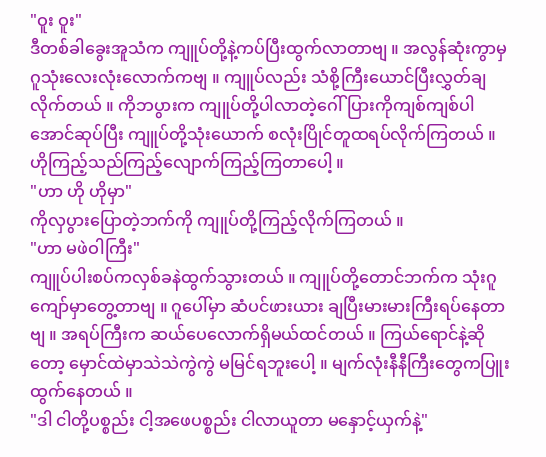"ဝူး ဝူး"
ဒီတစ်ခါခွေးအူသံက ကျူပ်တို့နဲ့ကပ်ပြီးထွက်လာတာဗျ ။ အလွန်ဆုံးကွာမှ ဂူသုံးလေးလုံးလောက်ကဗျ ။ ကျူပ်လည်း သံစို့ကြီးယောင်ပြီးလွှတ်ချလိုက်တယ် ။ ကိုဘပွားက ကျူပ်တို့ပါလာတဲ့ဂေါ်ပြားကိုကျစ်ကျစ်ပါအောင်ဆုပ်ပြီး ကျူပ်တို့သုံးယောက် စလုံးပြိုင်တူထရပ်လိုက်ကြတယ် ။ ဟိုကြည့်သည်ကြည့်လျောက်ကြည့်ကြတာပေါ့ ။
"ဟာ ဟို ဟိုမှာ"
ကိုလှပွားပြောတဲ့ဘက်ကို ကျူပ်တို့ကြည့်လိုက်ကြတယ် ။
"ဟာ မဖဲဝါကြီး"
ကျူပ်ပါးစပ်ကလှစ်ခနဲထွက်သွားတယ် ။ ကျူပ်တို့တောင်ဘက်က သုံးဂူကျော်မှာတွေ့တာဗျ ။ ဂူပေါ်မှာ ဆံပင်ဖားယား ချပြီးမားမားကြီးရပ်နေတာဗျ ။ အရပ်ကြီးက ဆယ်ပေလောက်ရှိမယ်ထင်တယ် ။ ကြယ်ရောင်နဲ့ဆိုတော့ မှောင်ထဲမှာသဲသဲကွဲကွဲ မမြင်ရဘူးပေါ့ ။ မျက်လုံးနီနီကြီးတွေကပြူးထွက်နေတယ် ။
"ဒါ ငါတို့ပစ္စည်း ငါ့အဖေပစ္စည်း ငါလာယူတာ မနှောင့်ယှက်နဲ့"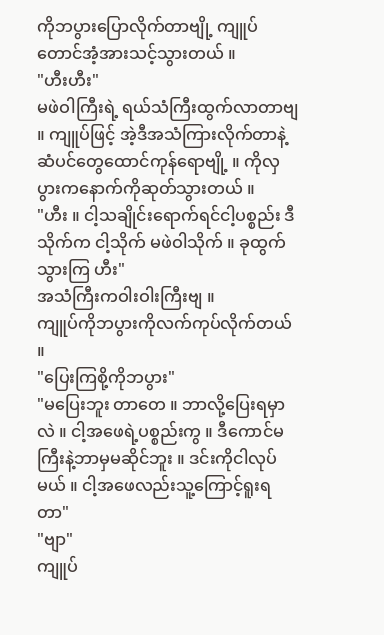ကိုဘပွားပြောလိုက်တာဗျို့ ကျူပ်တောင်အံ့အားသင့်သွားတယ် ။
"ဟီးဟီး"
မဖဲဝါကြီးရဲ့ ရယ်သံကြီးထွက်လာတာဗျ ။ ကျူပ်ဖြင့် အဲ့ဒီအသံကြားလိုက်တာနဲ့ ဆံပင်တွေထောင်ကုန်ရောဗျို့ ။ ကိုလှပွားကနောက်ကိုဆုတ်သွားတယ် ။
"ဟီး ။ ငါ့သချိုင်းရောက်ရင်ငါ့ပစ္စည်း ဒီသိုက်က ငါ့သိုက် မဖဲဝါသိုက် ။ ခုထွက်သွားကြ ဟီး"
အသံကြီးကဝါးဝါးကြီးဗျ ။
ကျူပ်ကိုဘပွားကိုလက်ကုပ်လိုက်တယ် ။
"ပြေးကြစို့ကိုဘပွား"
"မပြေးဘူး တာတေ ။ ဘာလို့ပြေးရမှာလဲ ။ ငါ့အဖေရဲ့ပစ္စည်းကွ ။ ဒီကောင်မကြီးနဲ့ဘာမှမဆိုင်ဘူး ။ ဒင်းကိုငါလုပ်မယ် ။ ငါ့အဖေလည်းသူ့ကြောင့်ရူးရတာ"
"ဗျာ"
ကျူပ်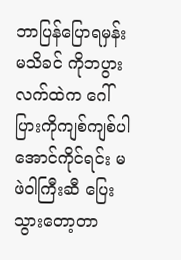ဘာပြန်ပြောရမှန်းမသိခင် ကိုဘပွားလက်ထဲက ဂေါ်ပြားကိုကျစ်ကျစ်ပါအောင်ကိုင်ရင်း မဖဲဝါကြီးဆီ ပြေးသွားတော့တာ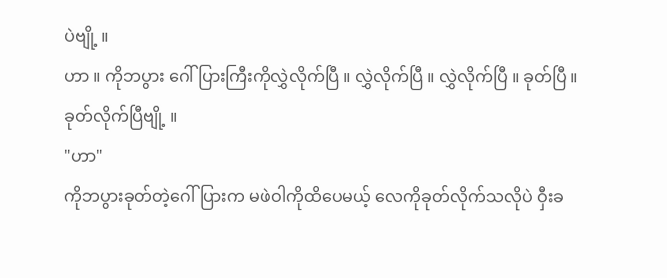ပဲဗျို့ ။
ဟာ ။ ကိုဘပွား ဂေါ်ပြားကြီးကိုလွှဲလိုက်ပြီ ။ လွှဲလိုက်ပြီ ။ လွှဲလိုက်ပြီ ။ ခုတ်ပြီ ။ ခုတ်လိုက်ပြီဗျို့ ။
"ဟာ"
ကိုဘပွားခုတ်တဲ့ဂေါ်ပြားက မဖဲဝါကိုထိပေမယ့် လေကိုခုတ်လိုက်သလိုပဲ ဝှီးခ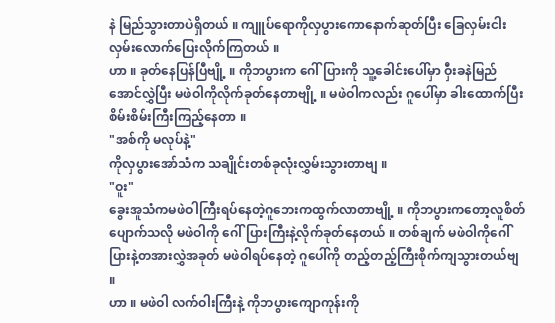နဲ မြည်သွားတာပဲရှိတယ် ။ ကျူပ်ရောကိုလှပွားကောနောက်ဆုတ်ပြီး ခြေလှမ်းငါးလှမ်းလောက်ပြေးလိုက်ကြတယ် ။
ဟာ ။ ခုတ်နေပြန်ပြီဗျို့ ။ ကိုဘပွားက ဂေါ်ပြားကို သူ့ခေါင်းပေါ်မှာ ဝှီးခနဲမြည်အောင်လွှဲပြီး မဖဲဝါကိုလိုက်ခုတ်နေတာဗျို့ ။ မဖဲဝါကလည်း ဂူပေါ်မှာ ခါးထောက်ပြီး စိမ်းစိမ်းကြီးကြည့်နေတာ ။
"အစ်ကို မလုပ်နဲ့"
ကိုလှပွားအော်သံက သချိုင်းတစ်ခုလုံးလွှမ်းသွားတာဗျ ။
"ဝူး"
ခွေးအူသံကမဖဲဝါကြီးရပ်နေတဲ့ဂူဘေးကထွက်လာတာဗျို့ ။ ကိုဘပွားကတော့လူစိတ်ပျောက်သလို မဖဲဝါကို ဂေါ်ပြားကြီးနဲ့လိုက်ခုတ်နေတယ် ။ တစ်ချက် မဖဲဝါကိုဂေါ်ပြားနဲ့တအားလွှဲအခုတ် မဖဲဝါရပ်နေတဲ့ ဂူပေါ်ကို တည့်တည့်ကြီးစိုက်ကျသွားတယ်ဗျ ။
ဟာ ။ မဖဲဝါ လက်ဝါးကြီးနဲ့ ကိုဘပွားကျောကုန်းကို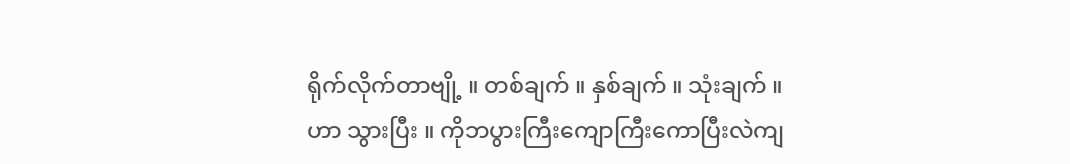ရိုက်လိုက်တာဗျို့ ။ တစ်ချက် ။ နှစ်ချက် ။ သုံးချက် ။ ဟာ သွားပြီး ။ ကိုဘပွားကြီးကျောကြီးကောပြီးလဲကျ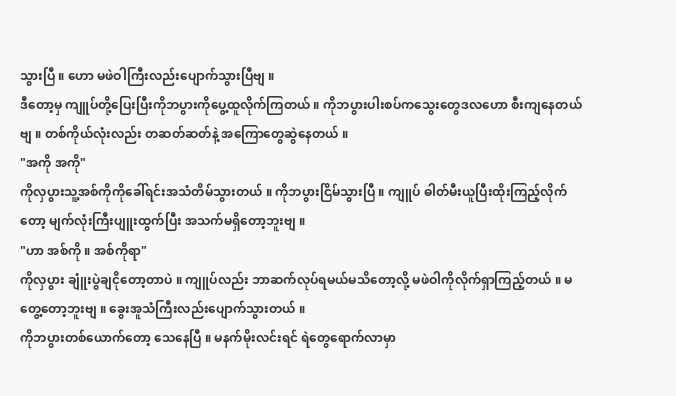သွားပြီ ။ ဟော မဖဲဝါကြီးလည်းပျောက်သွားပြီဗျ ။
ဒီတော့မှ ကျူပ်တို့ပြေးပြီးကိုဘပွားကိုပွေ့ထူလိုက်ကြတယ် ။ ကိုဘပွားပါးစပ်ကသွေးတွေဒလဟော စီးကျနေတယ်ဗျ ။ တစ်ကိုယ်လုံးလည်း တဆတ်ဆတ်နဲ့ အကြောတွေဆွဲနေတယ် ။
"အကို အကို"
ကိုလှပွားသူ့အစ်ကိုကိုခေါ်ရင်းအသံတိမ်သွားတယ် ။ ကိုဘပွားငြိမ်သွားပြီ ။ ကျူပ် ဓါတ်မီးယူပြီးထိုးကြည့်လိုက်တော့ မျက်လုံးကြီးပျူးထွက်ပြီး အသက်မရှိတော့ဘူးဗျ ။
"ဟာ အစ်ကို ။ အစ်ကိုရာ"
ကိုလှပွား ချူံးပွဲချငိုတော့တာပဲ ။ ကျူပ်လည်း ဘာဆက်လုပ်ရမယ်မသိတော့လို့ မဖဲဝါကိုလိုက်ရှာကြည့်တယ် ။ မတွေ့တော့ဘူးဗျ ။ ခွေးအူသံကြီးလည်းပျောက်သွားတယ် ။
ကိုဘပွားတစ်ယောက်တော့ သေနေပြီ ။ မနက်မိုးလင်းရင် ရဲတွေရောက်လာမှာ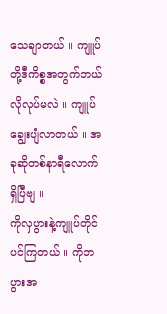သေချာတယ် ။ ကျူပ်တို့ဒီကိစ္စအတွက်ဘယ်လိုလုပ်မလဲ ။ ကျူပ်ချွေးပျံလာတယ် ။ အခုဆိုတစ်နာရီလောက်ရှိပြီဗျ ။
ကိုလှပွားနဲ့ကျူပ်တိုင်ပင်ကြတယ် ။ ကိုဘပွားအ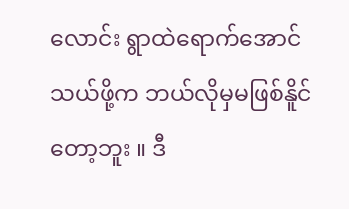လောင်း ရွာထဲရောက်အောင်သယ်ဖို့က ဘယ်လိုမှမဖြစ်နိူင်တော့ဘူး ။ ဒီ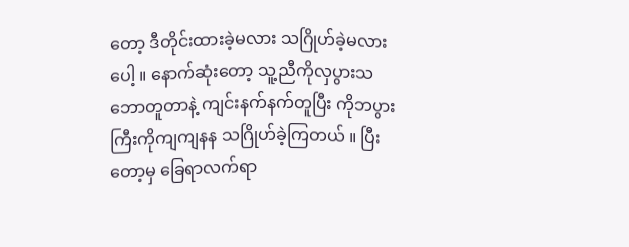တော့ ဒီတိုင်းထားခဲ့မလား သဂြိုဟ်ခဲ့မလားပေါ့ ။ နောက်ဆုံးတော့ သူ့ညီကိုလှပွားသဘောတူတာနဲ့ ကျင်းနက်နက်တူပြီး ကိုဘပွားကြီးကိုကျကျနန သဂြိုဟ်ခဲ့ကြတယ် ။ ပြီးတော့မှ ခြေရာလက်ရာ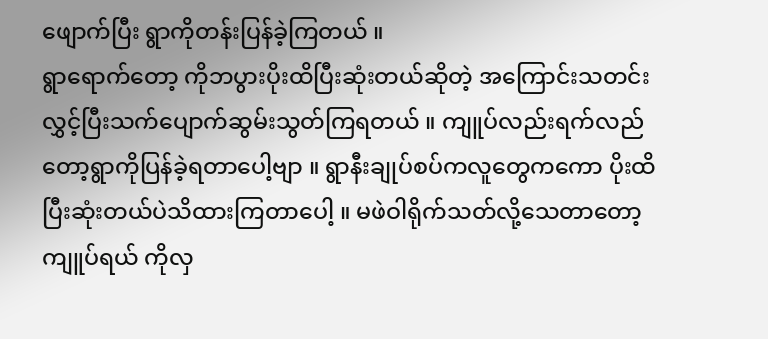ဖျောက်ပြီး ရွာကိုတန်းပြန်ခဲ့ကြတယ် ။
ရွာရောက်တော့ ကိုဘပွားပိုးထိပြီးဆုံးတယ်ဆိုတဲ့ အကြောင်းသတင်းလွှင့်ပြီးသက်ပျောက်ဆွမ်းသွတ်ကြရတယ် ။ ကျူပ်လည်းရက်လည်တော့ရွာကိုပြန်ခဲ့ရတာပေါ့ဗျာ ။ ရွာနီးချုပ်စပ်ကလူတွေကကော ပိုးထိပြီးဆုံးတယ်ပဲသိထားကြတာပေါ့ ။ မဖဲဝါရိုက်သတ်လို့သေတာတော့ ကျူပ်ရယ် ကိုလှ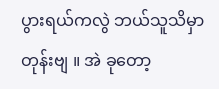ပွားရယ်ကလွဲ ဘယ်သူသိမှာတုန်းဗျ ။ အဲ ခုတော့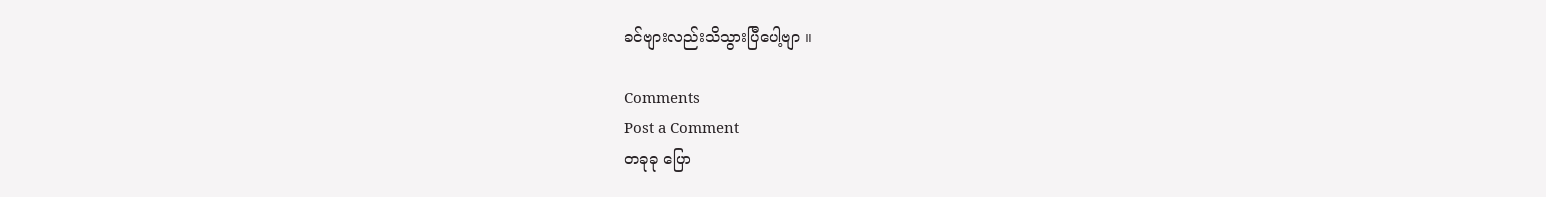ခင်ဗျားလည်းသိသွားပြီပေါ့ဗျာ ။

Comments
Post a Comment
တခုခု ပြော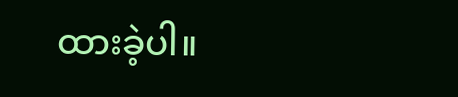ထားခဲ့ပါ။